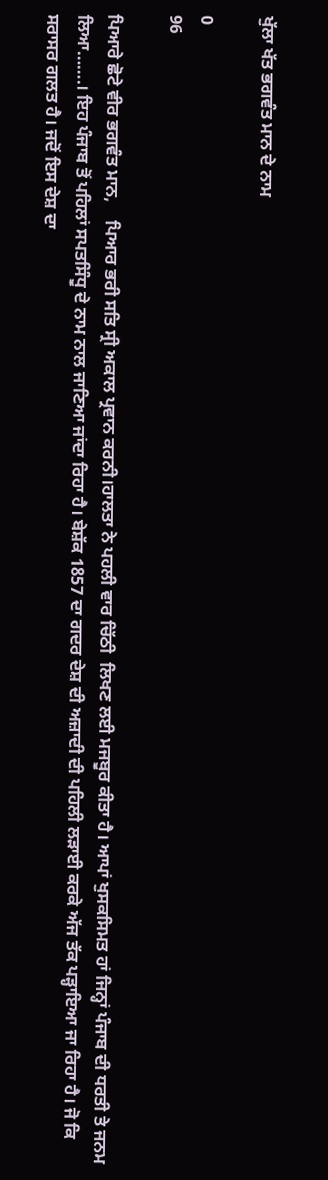ਖੁੱਲਾ ਖੱਤ ਭਗਵੰਤ ਮਾਨ ਦੇ ਨਾਮ

0
96

ਪਿਆਰੇ ਛੋਟੇ ਵੀਰ ਭਗਵੰਤ ਮਾਨ,    ਪਿਆਰ ਭਰੀ ਸਤਿ ਸ੍ਰੀ ਅਕਾਲ ਪ੍ਰਵਾਨ ਕਰਨੀ।ਹਾਲਤਾ ਨੇ ਪਹਲੀ ਵਾਰ ਚਿੱਠੀ  ਲਿਖਣ ਲਈ ਮਜਬੂਰ ਕੀਤਾ ਹੈ। ਆਪਾਂ ਖੁਸਕਸਿਮਤ ਹਾਂ ਜਿਨ੍ਹਾਂ ਪੰਜਾਬ ਦੀ ਧਰਤੀ ਤੇ ਜਨਮ ਲਿਆ…….। ਇਹ ਪੰਜਾਬ ਤੋਂ ਪਹਿਲਾਂ ਸਪਤਸਿੰਧੂ ਦੇ ਨਾਮ ਨਾਲ ਜਾਣਿਆ ਜਾਂਦਾ ਰਿਹਾ ਹੈ। ਬੇਸ਼ੱਕ 1857 ਦਾ ਗਦਰ ਦੇਸ਼ ਦੀ ਅਜ਼ਾਦੀ ਦੀ ਪਹਿਲੀ ਲਡ਼ਾਈ ਕਰਕੇ ਅੱਜ ਤੱਕ ਪਡ਼੍ਹਾਇਆ ਜਾ ਰਿਹਾ ਹੈ। ਜੋ ਕਿ ਸਰਾਸਰ ਗਲਤ ਹੈ। ਜਦੋਂ ਇਸ ਦੇਸ਼ ਦਾ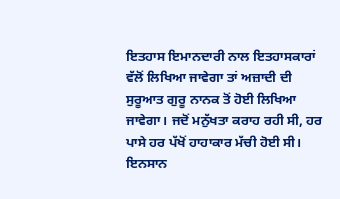ਇਤਹਾਸ ਇਮਾਨਦਾਰੀ ਨਾਲ ਇਤਹਾਸਕਾਰਾਂ ਵੱਲੋਂ ਲਿਖਿਆ ਜਾਵੇਗਾ ਤਾਂ ਅਜ਼ਾਦੀ ਦੀ ਸੁਰੂਆਤ ਗੁਰੂ ਨਾਨਕ ਤੋਂ ਹੋਈ ਲਿਖਿਆ ਜਾਵੇਗਾ। ਜਦੋਂ ਮਨੁੱਖਤਾ ਕਰਾਹ ਰਹੀ ਸੀ, ਹਰ ਪਾਸੇ ਹਰ ਪੱਖੋਂ ਹਾਹਾਕਾਰ ਮੱਚੀ ਹੋਈ ਸੀ। ਇਨਸਾਨ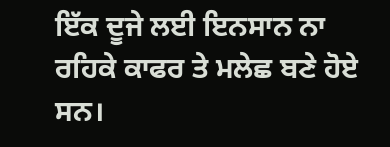ਇੱਕ ਦੂਜੇ ਲਈ ਇਨਸਾਨ ਨਾ ਰਹਿਕੇ ਕਾਫਰ ਤੇ ਮਲੇਛ ਬਣੇ ਹੋਏ ਸਨ।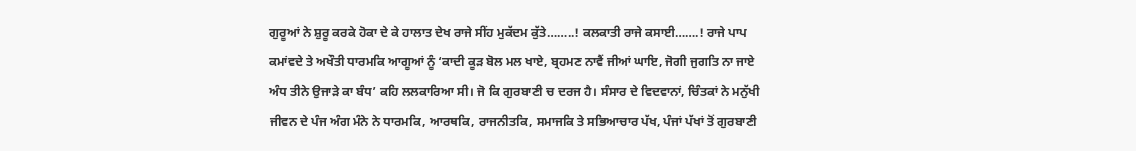ਗੁਰੂਆਂ ਨੇ ਸ਼ੁਰੂ ਕਰਕੇ ਹੋਕਾ ਦੇ ਕੇ ਹਾਲਾਤ ਦੇਖ ਰਾਜੇ ਸੀਂਹ ਮੁਕੱਦਮ ਕੁੱਤੇ……..! ਕਲਕਾਤੀ ਰਾਜੇ ਕਸਾਈ…….! ਰਾਜੇ ਪਾਪ ਕਮਾਂਵਦੇ ਤੇ ਅਖੌਤੀ ਧਾਰਮਕਿ ਆਗੂਆਂ ਨੂੰ ‘ਕਾਦੀ ਕੂਡ਼ ਬੋਲ ਮਲ ਖਾਏ, ਬ੍ਰਹਮਣ ਨਾਵੈਂ ਜੀਆਂ ਘਾਇ, ਜੋਗੀ ਜੁਗਤਿ ਨਾ ਜਾਏ ਅੰਧ ਤੀਨੇ ਉਜਾਡ਼ੇ ਕਾ ਬੰਧ’ ਕਹਿ ਲਲਕਾਰਿਆ ਸੀ। ਜੋ ਕਿ ਗੁਰਬਾਣੀ ਚ ਦਰਜ ਹੈ। ਸੰਸਾਰ ਦੇ ਵਿਦਵਾਨਾਂ, ਚਿੰਤਕਾਂ ਨੇ ਮਨੁੱਖੀ ਜੀਵਨ ਦੇ ਪੰਜ ਅੰਗ ਮੰਨੇ ਨੇ ਧਾਰਮਕਿ, ਆਰਥਕਿ, ਰਾਜਨੀਤਕਿ, ਸਮਾਜਕਿ ਤੇ ਸਭਿਆਚਾਰ ਪੱਖ, ਪੰਜਾਂ ਪੱਖਾਂ ਤੋਂ ਗੁਰਬਾਣੀ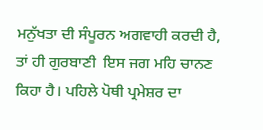ਮਨੁੱਖਤਾ ਦੀ ਸੰਪੂਰਨ ਅਗਵਾਹੀ ਕਰਦੀ ਹੈ, ਤਾਂ ਹੀ ਗੁਰਬਾਣੀ  ਇਸ ਜਗ ਮਹਿ ਚਾਨਣ ਕਿਹਾ ਹੈ। ਪਹਿਲੇ ਪੋਥੀ ਪ੍ਰਮੇਸ਼ਰ ਦਾ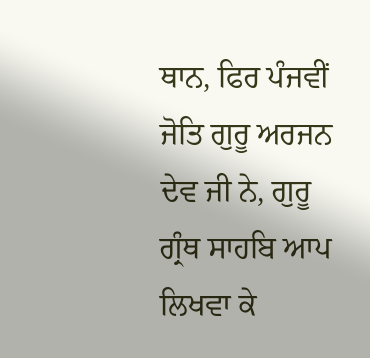ਥਾਨ, ਫਿਰ ਪੰਜਵੀਂ ਜੋਤਿ ਗੁਰੂ ਅਰਜਨ ਦੇਵ ਜੀ ਨੇ, ਗੁਰੂ ਗ੍ਰੰਥ ਸਾਹਬਿ ਆਪ ਲਿਖਵਾ ਕੇ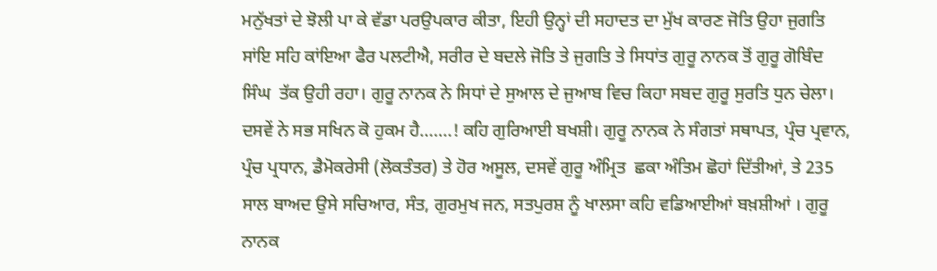ਮਨੁੱਖਤਾਂ ਦੇ ਝੋਲੀ ਪਾ ਕੇ ਵੱਡਾ ਪਰਉਪਕਾਰ ਕੀਤਾ, ਇਹੀ ਉਨ੍ਹਾਂ ਦੀ ਸਹਾਦਤ ਦਾ ਮੁੱਖ ਕਾਰਣ ਜੋਤਿ ਉਹਾ ਜੁਗਤਿ ਸਾਂਇ ਸਹਿ ਕਾਂਇਆ ਫੈਰ ਪਲਟੀਐ, ਸਰੀਰ ਦੇ ਬਦਲੇ ਜੋਤਿ ਤੇ ਜੁਗਤਿ ਤੇ ਸਿਧਾਂਤ ਗੁਰੂ ਨਾਨਕ ਤੋਂ ਗੁਰੂ ਗੋਬਿੰਦ  ਸਿੰਘ  ਤੱਕ ਉਹੀ ਰਹਾ। ਗੁਰੂ ਨਾਨਕ ਨੇ ਸਿਧਾਂ ਦੇ ਸੁਆਲ ਦੇ ਜੁਆਬ ਵਿਚ ਕਿਹਾ ਸਬਦ ਗੁਰੂ ਸੁਰਤਿ ਧੁਨ ਚੇਲਾ। ਦਸਵੇਂ ਨੇ ਸਭ ਸਖਿਨ ਕੋ ਹੁਕਮ ਹੈ…….! ਕਹਿ ਗੁਰਿਆਈ ਬਖਸ਼ੀ। ਗੁਰੂ ਨਾਨਕ ਨੇ ਸੰਗਤਾਂ ਸਥਾਪਤ, ਪ੍ਰੰਚ ਪ੍ਰਵਾਨ, ਪ੍ਰੰਚ ਪ੍ਰਧਾਨ, ਡੈਮੋਕਰੇਸੀ (ਲੋਕਤੰਤਰ) ਤੇ ਹੋਰ ਅਸੂਲ, ਦਸਵੇਂ ਗੁਰੂ ਅੰਮ੍ਰਿਤ  ਛਕਾ ਅੰਤਿਮ ਛੋਹਾਂ ਦਿੱਤੀਆਂ, ਤੇ 235 ਸਾਲ ਬਾਅਦ ਉਸੇ ਸਚਿਆਰ, ਸੰਤ, ਗੁਰਮੁਖ ਜਨ, ਸਤਪੁਰਸ਼ ਨੂੰ ਖਾਲਸਾ ਕਹਿ ਵਡਿਆਈਆਂ ਬਖ਼ਸ਼ੀਆਂ । ਗੁਰੂ ਨਾਨਕ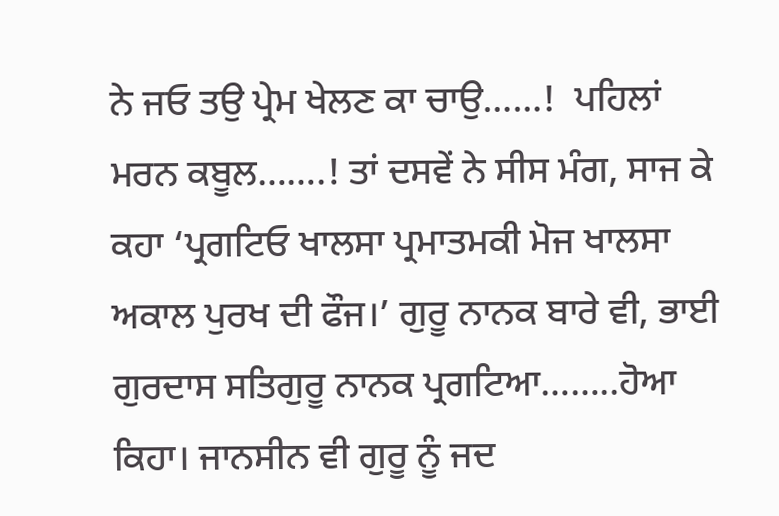ਨੇ ਜਓ ਤਉ ਪ੍ਰੇਮ ਖੇਲਣ ਕਾ ਚਾਉ……!  ਪਹਿਲਾਂ ਮਰਨ ਕਬੂਲ…….! ਤਾਂ ਦਸਵੇਂ ਨੇ ਸੀਸ ਮੰਗ, ਸਾਜ ਕੇ ਕਹਾ ‘ਪ੍ਰਗਟਿਓ ਖਾਲਸਾ ਪ੍ਰਮਾਤਮਕੀ ਮੋਜ ਖਾਲਸਾ ਅਕਾਲ ਪੁਰਖ ਦੀ ਫੌਜ।’ ਗੁਰੂ ਨਾਨਕ ਬਾਰੇ ਵੀ, ਭਾਈ ਗੁਰਦਾਸ ਸਤਿਗੁਰੂ ਨਾਨਕ ਪ੍ਰਗਟਿਆ……..ਹੋਆ ਕਿਹਾ। ਜਾਨਸੀਨ ਵੀ ਗੁਰੂ ਨੂੰ ਜਦ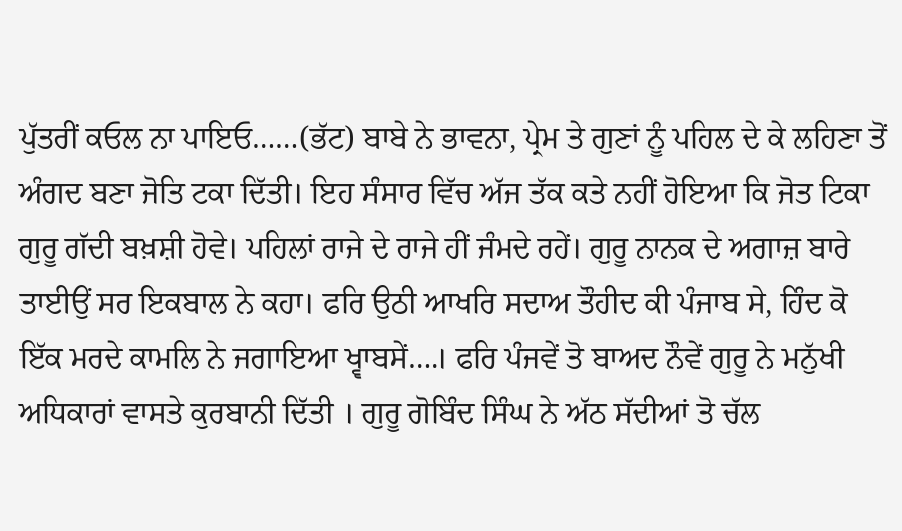ਪੁੱਤਰੀਂ ਕਓਲ ਨਾ ਪਾਇਓ……(ਭੱਟ) ਬਾਬੇ ਨੇ ਭਾਵਨਾ, ਪ੍ਰੇਮ ਤੇ ਗੁਣਾਂ ਨੂੰ ਪਹਿਲ ਦੇ ਕੇ ਲਹਿਣਾ ਤੋਂ ਅੰਗਦ ਬਣਾ ਜੋਤਿ ਟਕਾ ਦਿੱਤੀ। ਇਹ ਸੰਸਾਰ ਵਿੱਚ ਅੱਜ ਤੱਕ ਕਤੇ ਨਹੀਂ ਹੋਇਆ ਕਿ ਜੋਤ ਟਿਕਾ ਗੁਰੂ ਗੱਦੀ ਬਖ਼ਸ਼ੀ ਹੋਵੇ। ਪਹਿਲਾਂ ਰਾਜੇ ਦੇ ਰਾਜੇ ਹੀਂ ਜੰਮਦੇ ਰਹੇਂ। ਗੁਰੂ ਨਾਨਕ ਦੇ ਅਗਾਜ਼ ਬਾਰੇ ਤਾਈਉਂ ਸਰ ਇਕਬਾਲ ਨੇ ਕਹਾ। ਫਰਿ ਉਠੀ ਆਖਰਿ ਸਦਾਅ ਤੌਹੀਦ ਕੀ ਪੰਜਾਬ ਸੇ, ਹਿੰਦ ਕੋ ਇੱਕ ਮਰਦੇ ਕਾਮਲਿ ਨੇ ਜਗਾਇਆ ਖ੍ਵਾਬਸੇਂ….। ਫਰਿ ਪੰਜਵੇਂ ਤੋ ਬਾਅਦ ਨੌਵੇਂ ਗੁਰੂ ਨੇ ਮਨੁੱਖੀ ਅਧਿਕਾਰਾਂ ਵਾਸਤੇ ਕੁਰਬਾਨੀ ਦਿੱਤੀ । ਗੁਰੂ ਗੋਬਿੰਦ ਸਿੰਘ ਨੇ ਅੱਠ ਸੱਦੀਆਂ ਤੋ ਚੱਲ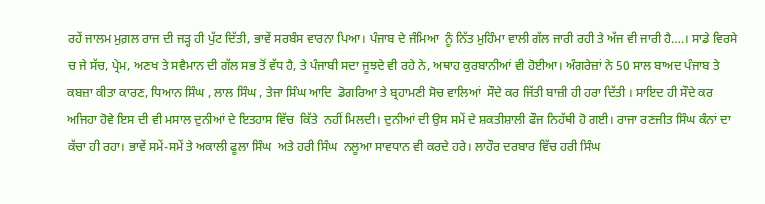ਰਹੇਂ ਜਾਲਮ ਮੁਗ਼ਲ ਰਾਜ ਦੀ ਜਡ਼੍ਹ ਹੀ ਪੁੱਟ ਦਿੱਤੀ, ਭਾਵੇਂ ਸਰਬੰਸ ਵਾਰਨਾ ਪਿਆ। ਪੰਜਾਬ ਦੇ ਜੰਮਿਆ  ਨੂੰ ਨਿੱਤ ਮੁਹਿੰਮਾ ਵਾਲੀ ਗੱਲ ਜਾਰੀ ਰਹੀ ਤੇ ਅੱਜ ਵੀ ਜਾਰੀ ਹੈ….। ਸਾਡੇ ਵਿਰਸੇ ਚ ਜੇ ਸੱਚ, ਪ੍ਰੇਮ, ਅਣਖ ਤੇ ਸਵੈਮਾਨ ਦੀ ਗੱਲ ਸਭ ਤੋਂ ਵੱਧ ਹੈ, ਤੇ ਪੰਜਾਬੀ ਸਦਾ ਜੂਝਦੇ ਵੀ ਰਹੇ ਨੇ, ਅਥਾਹ ਕੁਰਬਾਨੀਆਂ ਵੀ ਹੋਈਆ। ਅੰਗਰੇਜ਼ਾਂ ਨੇ 50 ਸਾਲ ਬਾਅਦ ਪੰਜਾਬ ਤੇ ਕਬਜ਼ਾ ਕੀਤਾ ਕਾਰਣ, ਧਿਆਨ ਸਿੰਘ , ਲਾਲ ਸਿੰਘ , ਤੇਜਾ ਸਿੰਘ ਆਦਿ  ਡੋਗਰਿਆ ਤੇ ਬ੍ਰਹਾਮਣੀ ਸੋਚ ਵਾਲਿਆਂ  ਸੌਦੇ ਕਰ ਜਿੱਤੀ ਬਾਜ਼ੀ ਹੀ ਹਰਾ ਦਿੱਤੀ । ਸਾਇਦ ਹੀ ਸੌਦੇ ਕਰ ਅਜਿਹਾ ਹੋਵੇ ਇਸ ਦੀ ਵੀ ਮਸਾਲ ਦੁਨੀਆਂ ਦੇ ਇਤਹਾਸ ਵਿੱਚ  ਕਿੱਤੇ  ਨਹੀਂ ਮਿਲਦੀ। ਦੁਨੀਆਂ ਦੀ ਉਸ ਸਮੇਂ ਦੇ ਸ਼ਕਤੀਸ਼ਾਲੀ ਫੌਜ ਨਿਹੱਥੀ ਹੋ ਗਈ। ਰਾਜਾ ਰਣਜੀਤ ਸਿੰਘ ਕੰਨਾਂ ਦਾ ਕੱਚਾ ਹੀ ਰਹਾ। ਭਾਵੇਂ ਸਮੇਂ-ਸਮੇਂ ਤੇ ਅਕਾਲੀ ਫੂਲਾ ਸਿੰਘ  ਅਤੇ ਹਰੀ ਸਿੰਘ  ਨਲੂਆ ਸਾਵਧਾਨ ਵੀ ਕਰਦੇ ਹਰੇ। ਲਾਹੌਰ ਦਰਬਾਰ ਵਿੱਚ ਹਰੀ ਸਿੰਘ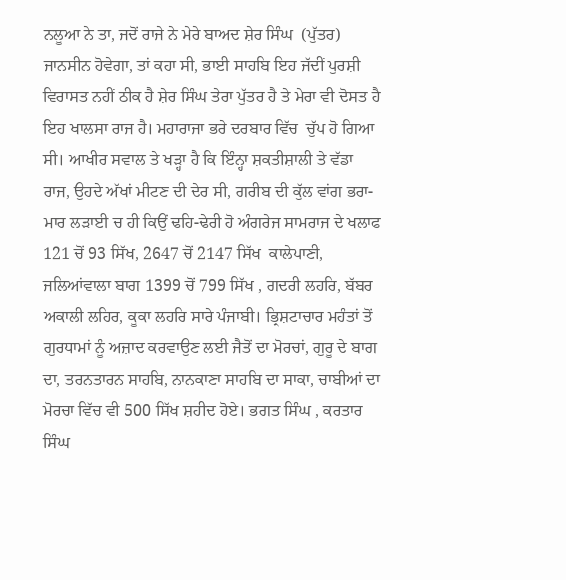ਨਲੂਆ ਨੇ ਤਾ, ਜਦੋਂ ਰਾਜੇ ਨੇ ਮੇਰੇ ਬਾਅਦ ਸ਼ੇਰ ਸਿੰਘ  (ਪੁੱਤਰ) ਜਾਨਸੀਨ ਹੋਵੇਗਾ, ਤਾਂ ਕਹਾ ਸੀ, ਭਾਈ ਸਾਹਬਿ ਇਹ ਜੱਦੀਂ ਪੁਰਸ਼ੀ ਵਿਰਾਸਤ ਨਹੀਂ ਠੀਕ ਹੈ ਸ਼ੇਰ ਸਿੰਘ ਤੇਰਾ ਪੁੱਤਰ ਹੈ ਤੇ ਮੇਰਾ ਵੀ ਦੋਸਤ ਹੈ ਇਹ ਖਾਲਸਾ ਰਾਜ ਹੈ। ਮਹਾਰਾਜਾ ਭਰੇ ਦਰਬਾਰ ਵਿੱਚ  ਚੁੱਪ ਹੋ ਗਿਆ ਸੀ। ਆਖੀਰ ਸਵਾਲ ਤੇ ਖਡ਼੍ਹਾ ਹੈ ਕਿ ਇੰਨ੍ਹਾ ਸ਼ਕਤੀਸ਼ਾਲੀ ਤੇ ਵੱਡਾ ਰਾਜ, ਉਹਦੇ ਅੱਖਾਂ ਮੀਟਣ ਦੀ ਦੇਰ ਸੀ, ਗਰੀਬ ਦੀ ਕੁੱਲ ਵਾਂਗ ਭਰਾ-ਮਾਰ ਲਡ਼ਾਈ ਚ ਹੀ ਕਿਉਂ ਢਹਿ-ਢੇਰੀ ਹੋ ਅੰਗਰੇਜ ਸਾਮਰਾਜ ਦੇ ਖਲਾਫ 121 ਚੋਂ 93 ਸਿੱਖ, 2647 ਚੋਂ 2147 ਸਿੱਖ  ਕਾਲੇਪਾਣੀ, ਜਲਿਆਂਵਾਲਾ ਬਾਗ 1399 ਚੋਂ 799 ਸਿੱਖ , ਗਦਰੀ ਲਹਰਿ, ਬੱਬਰ ਅਕਾਲੀ ਲਹਿਰ, ਕੂਕਾ ਲਹਰਿ ਸਾਰੇ ਪੰਜਾਬੀ। ਭ੍ਰਿਸ਼ਟਾਚਾਰ ਮਹੰਤਾਂ ਤੋਂ ਗੁਰਧਾਮਾਂ ਨੂੰ ਅਜ਼ਾਦ ਕਰਵਾਉਣ ਲਈ ਜੈਤੋਂ ਦਾ ਮੋਰਚਾਂ, ਗੁਰੂ ਦੇ ਬਾਗ ਦਾ, ਤਰਨਤਾਰਨ ਸਾਹਬਿ, ਨਾਨਕਾਣਾ ਸਾਹਬਿ ਦਾ ਸਾਕਾ, ਚਾਬੀਆਂ ਦਾ ਮੋਰਚਾ ਵਿੱਚ ਵੀ 500 ਸਿੱਖ ਸ਼ਹੀਦ ਹੋਏ। ਭਗਤ ਸਿੰਘ , ਕਰਤਾਰ ਸਿੰਘ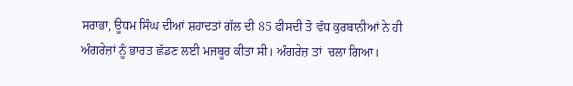ਸਰਾਭਾ, ਊਧਮ ਸਿੰਘ ਦੀਆਂ ਸ਼ਹਾਦਤਾਂ ਗੱਲ ਦੀ 85 ਫੀਸਦੀ ਤੋ ਵੱਧ ਕੁਰਬਾਨੀਆਂ ਨੇ ਹੀ ਅੰਗਰੇਜ਼ਾਂ ਨੂੰ ਭਾਰਤ ਛੱਡਣ ਲਈ ਮਜਬੂਰ ਕੀਤਾ ਸੀ। ਅੰਗਰੇਜ਼ ਤਾਂ  ਚਲਾ ਗਿਆ।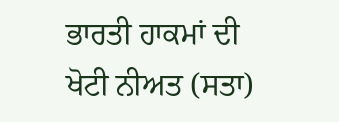ਭਾਰਤੀ ਹਾਕਮਾਂ ਦੀ ਖੋਟੀ ਨੀਅਤ (ਸਤਾ)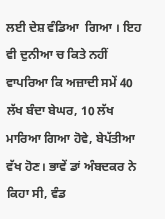ਲਈ ਦੇਸ਼ ਵੰਡਿਆ  ਗਿਆ । ਇਹ ਵੀ ਦੁਨੀਆ ਚ ਕਿਤੇ ਨਹੀਂ ਵਾਪਰਿਆ ਕਿ ਅਜ਼ਾਦੀ ਸਮੇਂ 40 ਲੱਖ ਬੰਦਾ ਬੇਘਰ, 10 ਲੱਖ ਮਾਰਿਆ ਗਿਆ ਹੋਵੇ, ਬੇਪੱਤੀਆ ਵੱਖ ਹੋਣ। ਭਾਵੇਂ ਡਾਂ ਅੰਬਦਕਰ ਨੇ ਕਿਹਾ ਸੀ, ਵੰਡ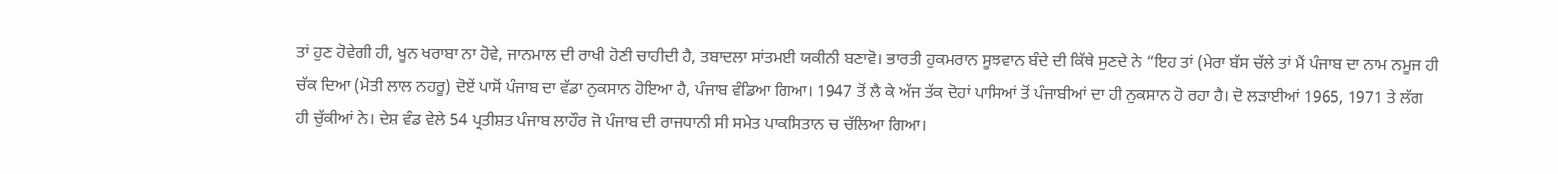ਤਾਂ ਹੁਣ ਹੋਵੇਗੀ ਹੀ, ਖੂਨ ਖਰਾਬਾ ਨਾ ਹੋਵੇ, ਜਾਨਮਾਲ ਦੀ ਰਾਖੀ ਹੋਣੀ ਚਾਹੀਦੀ ਹੈ, ਤਬਾਦਲਾ ਸਾਂਤਮਈ ਯਕੀਨੀ ਬਣਾਵੋ। ਭਾਰਤੀ ਹੁਕਮਰਾਨ ਸੂਝਵਾਨ ਬੰਦੇ ਦੀ ਕਿੱਥੇ ਸੁਣਦੇ ਨੇ “ਇਹ ਤਾਂ (ਮੇਰਾ ਬੱਸ ਚੱਲੇ ਤਾਂ ਮੈਂ ਪੰਜਾਬ ਦਾ ਨਾਮ ਨਮੂਜ ਹੀ ਚੱਕ ਦਿਆ (ਮੋਤੀ ਲਾਲ ਨਹਰੂ) ਦੋਏਂ ਪਾਸੋਂ ਪੰਜਾਬ ਦਾ ਵੱਡਾ ਨੁਕਸਾਨ ਹੋਇਆ ਹੈ, ਪੰਜਾਬ ਵੰਡਿਆ ਗਿਆ। 1947 ਤੋਂ ਲੈ ਕੇ ਅੱਜ ਤੱਕ ਦੋਹਾਂ ਪਾਸਿਆਂ ਤੋਂ ਪੰਜਾਬੀਆਂ ਦਾ ਹੀ ਨੁਕਸਾਨ ਹੋ ਰਹਾ ਹੈ। ਦੋ ਲਡ਼ਾਈਆਂ 1965, 1971 ਤੇ ਲੱਗ ਹੀ ਚੁੱਕੀਆਂ ਨੇ। ਦੇਸ਼ ਵੰਡ ਵੇਲੇ 54 ਪ੍ਰਤੀਸ਼ਤ ਪੰਜਾਬ ਲਾਹੌਰ ਜੋ ਪੰਜਾਬ ਦੀ ਰਾਜਧਾਨੀ ਸੀ ਸਮੇਤ ਪਾਕਸਿਤਾਨ ਚ ਚੱਲਿਆ ਗਿਆ।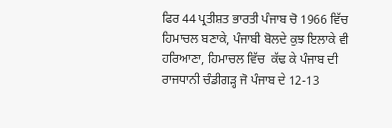ਫਿਰ 44 ਪ੍ਰਤੀਸ਼ਤ ਭਾਰਤੀ ਪੰਜਾਬ ਚੋ 1966 ਵਿੱਚ  ਹਿਮਾਚਲ ਬਣਾਕੇ, ਪੰਜਾਬੀ ਬੋਲਦੇ ਕੁਝ ਇਲਾਕੇ ਵੀ ਹਰਿਆਣਾ, ਹਿਮਾਚਲ ਵਿੱਚ  ਕੱਢ ਕੇ ਪੰਜਾਬ ਦੀ ਰਾਜਧਾਨੀ ਚੰਡੀਗਡ਼੍ਹ ਜੋ ਪੰਜਾਬ ਦੇ 12-13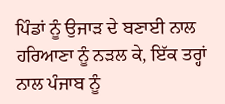ਪਿੰਡਾਂ ਨੂੰ ਉਜਾਡ਼ ਦੇ ਬਣਾਈ ਨਾਲ ਹਰਿਆਣਾ ਨੂੰ ਨਡ਼ਲ ਕੇ, ਇੱਕ ਤਰ੍ਹਾਂ ਨਾਲ ਪੰਜਾਬ ਨੂੰ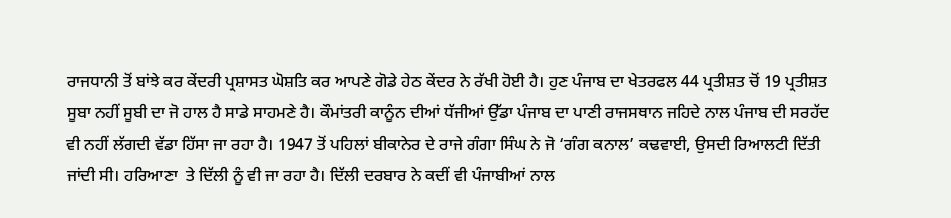ਰਾਜਧਾਨੀ ਤੋਂ ਬਾਂਝੇ ਕਰ ਕੇਂਦਰੀ ਪ੍ਰਸ਼ਾਸਤ ਘੋਸ਼ਤਿ ਕਰ ਆਪਣੇ ਗੋਡੇ ਹੇਠ ਕੇਂਦਰ ਨੇ ਰੱਖੀ ਹੋਈ ਹੈ। ਹੁਣ ਪੰਜਾਬ ਦਾ ਖੇਤਰਫਲ 44 ਪ੍ਰਤੀਸ਼ਤ ਚੋਂ 19 ਪ੍ਰਤੀਸ਼ਤ ਸੂਬਾ ਨਹੀਂ ਸੂਬੀ ਦਾ ਜੋ ਹਾਲ ਹੈ ਸਾਡੇ ਸਾਹਮਣੇ ਹੈ। ਕੌਮਾਂਤਰੀ ਕਾਨੂੰਨ ਦੀਆਂ ਧੱਜੀਆਂ ਉੱਡਾ ਪੰਜਾਬ ਦਾ ਪਾਣੀ ਰਾਜਸਥਾਨ ਜਹਿਦੇ ਨਾਲ ਪੰਜਾਬ ਦੀ ਸਰਹੱਦ ਵੀ ਨਹੀਂ ਲੱਗਦੀ ਵੱਡਾ ਹਿੱਸਾ ਜਾ ਰਹਾ ਹੈ। 1947 ਤੋਂ ਪਹਿਲਾਂ ਬੀਕਾਨੇਰ ਦੇ ਰਾਜੇ ਗੰਗਾ ਸਿੰਘ ਨੇ ਜੋ ‘ਗੰਗ ਕਨਾਲ’ ਕਢਵਾਈ, ਉਸਦੀ ਰਿਆਲਟੀ ਦਿੱਤੀ ਜਾਂਦੀ ਸੀ। ਹਰਿਆਣਾ  ਤੇ ਦਿੱਲੀ ਨੂੰ ਵੀ ਜਾ ਰਹਾ ਹੈ। ਦਿੱਲੀ ਦਰਬਾਰ ਨੇ ਕਦੀਂ ਵੀ ਪੰਜਾਬੀਆਂ ਨਾਲ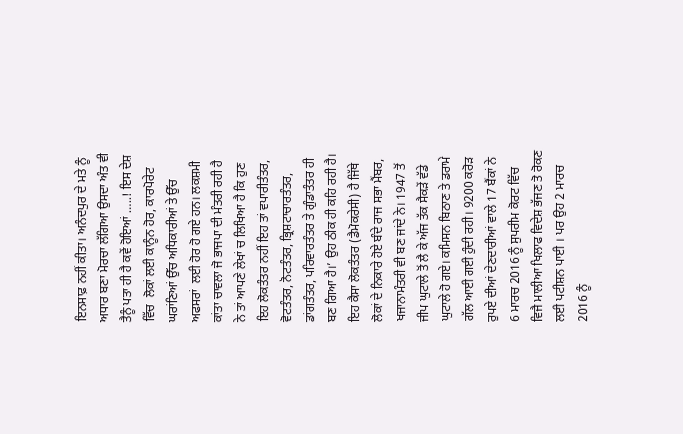ਇਨਸਾਫ਼ ਨਹੀਂ ਕੀਤਾ। ਅਨੰਦਪੁਰ ਦੇ ਮਤੇ ਨੂੰ ਅਧਾਰ ਬਣਾ ਮੋਰਚਾ ਲੱਗਿਆ ਉਸਦਾ ਅੰਤ ਵੀ ਤੈਨੂੰ ਪਤਾ ਹੀ ਹੈ ਕਵੇਂ ਹੋਇਆਂ …..! ਇਸ ਦੇਸ਼ ਵਿੱਚ  ਲੋਕਾਂ ਲਈ ਕਾਨੂੰਨ ਹੋਰ, ਕਾਰਪੋਰੇਟ ਘਰਾਂਣਿਆਂ ਉੱਚ ਅਧਿਕਾਰੀਆਂ ਤੇ ਉੱਚ ਅਫਸਰਾਂ  ਲਈ ਹੋਰ ਹੋ ਗਏ ਹਨ। ਲਕਸ਼ਮੀ ਕਾਂਤਾ ਚਾਵਲਾ ਜੋ ਭਾਜਪਾ ਦੀ ਮੰਤਰੀ ਰਹੀ ਹੈ ਨੇ ਤਾਂ ਆਪਣੇ ਲੇਖਾਂ ਚ ਲਿਖਿਆ ਹੈ ਕਿ ਹੁਣ ਇਹ ਲੋਕਤੰਤਰ ਨਹੀਂ ਇਹ ਤਾਂ ਵਪਾਰੀਤੰਤਰ, ਵੋਟਤੰਤਰ, ਨੋਟਤੰਤਰ, ਭ੍ਰਿਸ਼ਟਾਚਾਰਤੰਤਰ, ਡਾਂਗਤੰਤਰ, ਪਰਿਵਾਰਤੰਤਰ ਤੇ ਗੁੰਡਾਤੰਤਰ ਹੀ ਬਣ ਗਿਆ ਹੈ।’ ਉਹ ਠੀਕ ਹੀ ਕਹਿ ਰਹੀ ਹੈ। ਇਹ ਕੈਸਾ ਲੋਕਤੰਤਰ (ਡੈਮੋਕਰੇਸੀ) ਹੈ ਜਿੱਥੇ ਲੋਕਾਂ ਦੇ ਨਿਕਾਰੇ ਹੋਏ ਬੰਦੇ ਰਾਜ ਸਭਾ ਮੈਂਬਰ, ਖਜਾਨਾਮੰਤਰੀ ਵੀ ਬਣ ਜਾਂਦੇ ਨੇ। 1947 ਤੋਂ ਜੀਪ ਘੁਟਾਲੇ ਤੋਂ ਲੈ ਕੇ ਅੱਜ ਤੱਕ ਸੈਕਡ਼ੇਂ ਵੱਡੇ ਘੁਟਾਲੇ ਹੋ ਗਏ। ਕਮਿਸਨ ਬਿਠਾਣ ਤੇ ਡਰਾਮੇ ਗੱਲ ਆਈ ਗਈ ਹੁੰਦੀ ਰਹੀ। 9200 ਕਰੋਡ਼ ਰੁਪਏ ਦੀਆਂ ਦੇਣਦਾਰੀਆਂ ਵਾਲੇ 17 ਬੈਂਕਾਂ ਨੇ 6 ਮਾਰਚ 2016 ਨੂੰ ਸੁਪਰੀਮ ਕੋਰਟ ਵਿੱਚ  ਵਿਜੈ ਮਾਲੀਆ ਖਿਲਾਫ ਵਿਦੇਸ਼ ਭੱਜਣ ਤੋ ਰੋਕਣ ਲਈ ਪਟੀਸ਼ਨ ਪਾਈ । ਪਰ ਉਹ 2 ਮਾਰਚ 2016 ਨੂੰ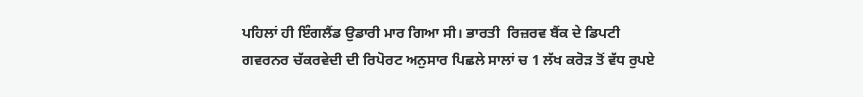ਪਹਿਲਾਂ ਹੀ ਇੰਗਲੈਂਡ ਉਡਾਰੀ ਮਾਰ ਗਿਆ ਸੀ। ਭਾਰਤੀ  ਰਿਜ਼ਰਵ ਬੈਂਕ ਦੇ ਡਿਪਟੀ ਗਵਰਨਰ ਚੱਕਰਵੇਦੀ ਦੀ ਰਿਪੋਰਟ ਅਨੁਸਾਰ ਪਿਛਲੇ ਸਾਲਾਂ ਚ 1 ਲੱਖ ਕਰੋਡ਼ ਤੋਂ ਵੱਧ ਰੁਪਏ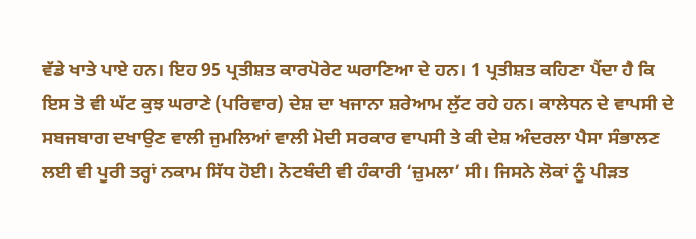ਵੱਡੇ ਖਾਤੇ ਪਾਏ ਹਨ। ਇਹ 95 ਪ੍ਰਤੀਸ਼ਤ ਕਾਰਪੋਰੇਟ ਘਰਾਣਿਆ ਦੇ ਹਨ। 1 ਪ੍ਰਤੀਸ਼ਤ ਕਹਿਣਾ ਪੈਂਦਾ ਹੈ ਕਿ ਇਸ ਤੋ ਵੀ ਘੱਟ ਕੁਝ ਘਰਾਣੇ (ਪਰਿਵਾਰ) ਦੇਸ਼ ਦਾ ਖਜਾਨਾ ਸ਼ਰੇਆਮ ਲੁੱਟ ਰਹੇ ਹਨ। ਕਾਲੇਧਨ ਦੇ ਵਾਪਸੀ ਦੇ ਸਬਜਬਾਗ ਦਖਾਉਣ ਵਾਲੀ ਜੁਮਲਿਆਂ ਵਾਲੀ ਮੋਦੀ ਸਰਕਾਰ ਵਾਪਸੀ ਤੇ ਕੀ ਦੇਸ਼ ਅੰਦਰਲਾ ਪੈਸਾ ਸੰਭਾਲਣ ਲਈ ਵੀ ਪੂਰੀ ਤਰ੍ਹਾਂ ਨਕਾਮ ਸਿੱਧ ਹੋਈ। ਨੋਟਬੰਦੀ ਵੀ ਹੰਕਾਰੀ ‘ਜ਼ੁਮਲਾ’ ਸੀ। ਜਿਸਨੇ ਲੋਕਾਂ ਨੂੰ ਪੀਡ਼ਤ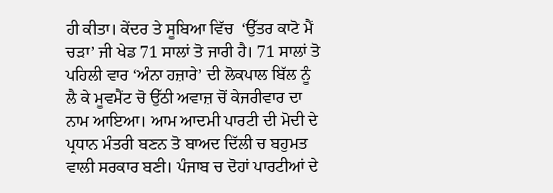ਹੀ ਕੀਤਾ। ਕੇਂਦਰ ਤੇ ਸੂਬਿਆ ਵਿੱਚ  ‘ਉੱਤਰ ਕਾਟੋ ਮੈਂ ਚਡ਼ਾ’ ਜੀ ਖੇਡ 71 ਸਾਲਾਂ ਤੋ ਜਾਰੀ ਹੈ। 71 ਸਾਲਾਂ ਤੋ ਪਹਿਲੀ ਵਾਰ ‘ਅੰਨਾ ਹਜ਼ਾਰੇ’ ਦੀ ਲੋਕਪਾਲ ਬਿੱਲ ਨੂੰ ਲੈ ਕੇ ਮੂਵਮੈਂਟ ਚੋ ਉੱਠੀ ਅਵਾਜ਼ ਚੋਂ ਕੇਜਰੀਵਾਰ ਦਾ ਨਾਮ ਆਇਆ। ਆਮ ਆਦਮੀ ਪਾਰਟੀ ਦੀ ਮੋਦੀ ਦੇ ਪ੍ਰਧਾਨ ਮੰਤਰੀ ਬਣਨ ਤੋ ਬਾਅਦ ਦਿੱਲੀ ਚ ਬਹੁਮਤ ਵਾਲੀ ਸਰਕਾਰ ਬਣੀ। ਪੰਜਾਬ ਚ ਦੋਹਾਂ ਪਾਰਟੀਆਂ ਦੇ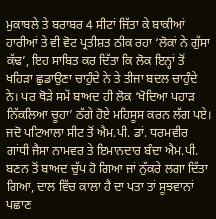ਮੁਕਾਬਲੇ ਤੇ ਬਰਾਬਰ 4 ਸੀਟਾਂ ਜਿੱਤਾ ਕੇ ਬਾਕੀਆਂ ਹਾਰੀਆਂ ਤੇ ਵੀ ਵੋਟ ਪ੍ਰਤੀਸ਼ਤ ਠੀਕ ਰਹਾ ‘ਲੋਕਾਂ ਨੇ ਗੁੱਸਾ ਕੱਢ’, ਇਹ ਸਾਬਿਤ ਕਰ ਦਿੱਤਾ ਕਿ ਲੋਕ ਇਨ੍ਹਾਂ ਤੋਂ ਖਹਿਡ਼ਾ ਛੁਡਾਉਣਾ ਚਾਹੁੰਦੇ ਨੇ ਤੇ ਤੀਜਾ ਬਦਲ ਚਾਹੁੰਦੇ ਨੇ। ਪਰ ਥੋਡ਼ੇ ਸਮੇਂ ਬਾਅਦ ਹੀ ਲੋਕ ‘ਖੋਦਿਆ ਪਹਾਡ਼ ਨਿੱਕਲਿਆ ਚੂਹਾ’ ਠੱਗੇ ਹੋਏ ਮਹਿਸੂਸ ਕਰਨ ਲੱਗ ਪਏ। ਜਦੋ ਪਟਿਆਲਾ ਸੀਟ ਤੋਂ ਐਮ.ਪੀ. ਡਾਂ. ਧਰਮਵੀਰ ਗਾਂਧੀ ਜੈਸਾ ਨਾਮਵਰ ਤੇ ਇਮਾਨਦਾਰ ਬੰਦਾ ਐਮ.ਪੀ. ਬਣਨ ਤੋਂ ਬਾਅਦ ਚੁੱਪ ਹੋ ਗਿਆ ਜਾਂ ਨੁੱਕਰੇ ਲਗਾ ਦਿੱਤਾ ਗਿਆ, ਦਾਲ ਵਿੱਚ ਕਾਲਾ ਹੈ ਦਾ ਪਤਾ ਤਾਂ ਸੂਝਵਾਨਾਂ ਪਛਾਣ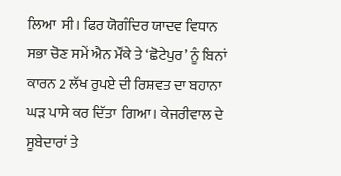ਲਿਆ  ਸੀ। ਫਿਰ ਯੋਗੰਦਿਰ ਯਾਦਵ ਵਿਧਾਨ ਸਭਾ ਚੋਣ ਸਮੇਂ ਐਨ ਮੌਂਕੇ ਤੇ ‘ਛੋਟੇਪੁਰ’ ਨੂੰ ਬਿਨਾਂ ਕਾਰਨ 2 ਲੱਖ ਰੁਪਏ ਦੀ ਰਿਸ਼ਵਤ ਦਾ ਬਹਾਨਾ ਘਡ਼ ਪਾਸੇ ਕਰ ਦਿੱਤਾ  ਗਿਆ। ਕੇਜਰੀਵਾਲ ਦੇ ਸੂਬੇਦਾਰਾਂ ਤੇ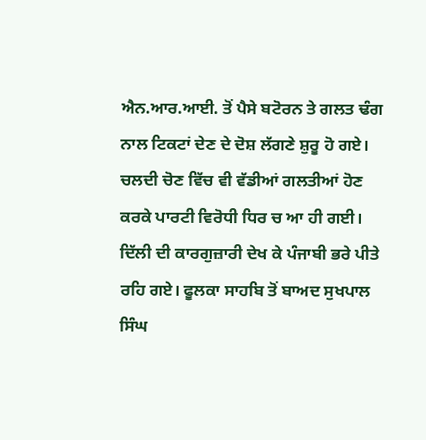ਐਨ.ਆਰ.ਆਈ. ਤੋਂ ਪੈਸੇ ਬਟੋਰਨ ਤੇ ਗਲਤ ਢੰਗ ਨਾਲ ਟਿਕਟਾਂ ਦੇਣ ਦੇ ਦੋਸ਼ ਲੱਗਣੇ ਸ਼ੁਰੂ ਹੋ ਗਏ। ਚਲਦੀ ਚੋਣ ਵਿੱਚ ਵੀ ਵੱਡੀਆਂ ਗਲਤੀਆਂ ਹੋਣ ਕਰਕੇ ਪਾਰਟੀ ਵਿਰੋਧੀ ਧਿਰ ਚ ਆ ਹੀ ਗਈ। ਦਿੱਲੀ ਦੀ ਕਾਰਗੁਜ਼ਾਰੀ ਦੇਖ ਕੇ ਪੰਜਾਬੀ ਭਰੇ ਪੀਤੇ ਰਹਿ ਗਏ। ਫੂਲਕਾ ਸਾਹਬਿ ਤੋਂ ਬਾਅਦ ਸੁਖਪਾਲ ਸਿੰਘ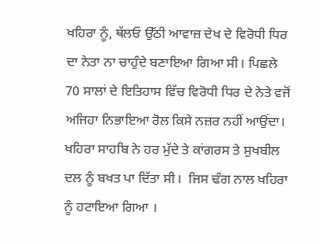ਖਹਿਰਾ ਨੂੰ, ਥੱਲਓ ਉੱਠੀ ਆਵਾਜ਼ ਦੇਖ ਦੇ ਵਿਰੋਧੀ ਧਿਰ ਦਾ ਨੇਤਾ ਨਾ ਚਾਹੁੰਦੇ ਬਣਾਇਆ ਗਿਆ ਸੀ। ਪਿਛਲੇ 70 ਸਾਲਾਂ ਦੇ ਇਤਿਹਾਸ ਵਿੱਚ ਵਿਰੋਧੀ ਧਿਰ ਦੇ ਨੇਤੇ ਵਜੋਂ ਅਜਿਹਾ ਨਿਭਾਇਆ ਰੋਲ ਕਿਸੇ ਨਜ਼ਰ ਨਹੀਂ ਆਉਂਦਾ। ਖਹਿਰਾ ਸਾਹਬਿ ਨੇ ਹਰ ਮੁੱਦੇ ਤੇ ਕਾਂਗਰਸ ਤੇ ਸੁਖਬੀਲ ਦਲ ਨੂੰ ਬਖਤ ਪਾ ਦਿੱਤਾ ਸੀ।  ਜਿਸ ਢੰਗ ਨਾਲ ਖਹਿਰਾ ਨੂੰ ਹਟਾਇਆ ਗਿਆ ।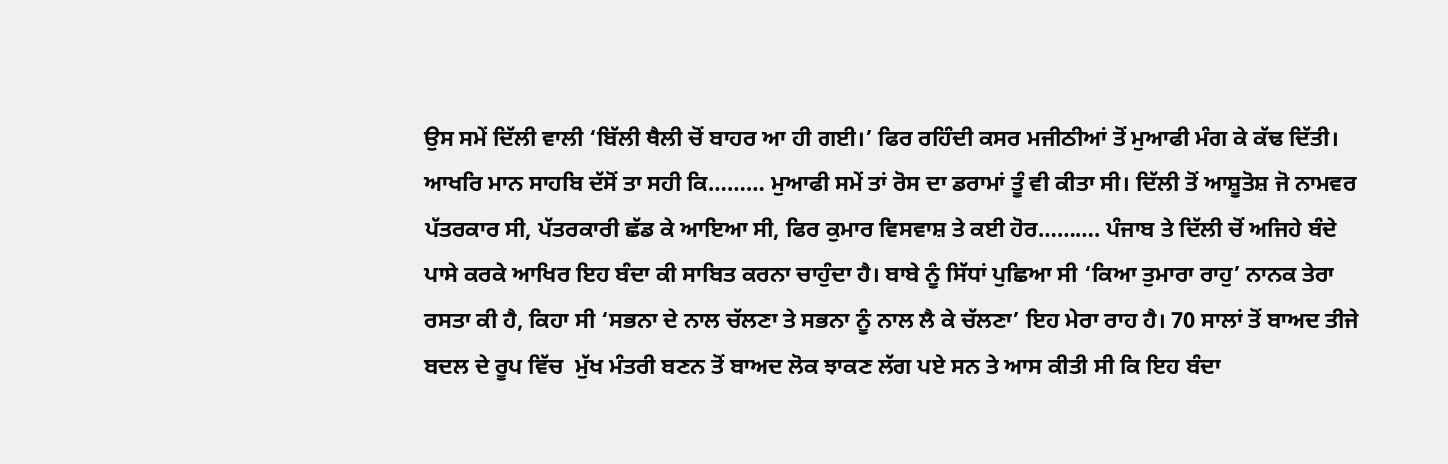ਉਸ ਸਮੇਂ ਦਿੱਲੀ ਵਾਲੀ ‘ਬਿੱਲੀ ਥੈਲੀ ਚੋਂ ਬਾਹਰ ਆ ਹੀ ਗਈ।’ ਫਿਰ ਰਹਿੰਦੀ ਕਸਰ ਮਜੀਠੀਆਂ ਤੋਂ ਮੁਆਫੀ ਮੰਗ ਕੇ ਕੱਢ ਦਿੱਤੀ। ਆਖਰਿ ਮਾਨ ਸਾਹਬਿ ਦੱਸੋਂ ਤਾ ਸਹੀ ਕਿ……… ਮੁਆਫੀ ਸਮੇਂ ਤਾਂ ਰੋਸ ਦਾ ਡਰਾਮਾਂ ਤੂੰ ਵੀ ਕੀਤਾ ਸੀ। ਦਿੱਲੀ ਤੋਂ ਆਸ਼ੂਤੋਸ਼ ਜੋ ਨਾਮਵਰ ਪੱਤਰਕਾਰ ਸੀ, ਪੱਤਰਕਾਰੀ ਛੱਡ ਕੇ ਆਇਆ ਸੀ, ਫਿਰ ਕੁਮਾਰ ਵਿਸਵਾਸ਼ ਤੇ ਕਈ ਹੋਰ………. ਪੰਜਾਬ ਤੇ ਦਿੱਲੀ ਚੋਂ ਅਜਿਹੇ ਬੰਦੇ ਪਾਸੇ ਕਰਕੇ ਆਖਿਰ ਇਹ ਬੰਦਾ ਕੀ ਸਾਬਿਤ ਕਰਨਾ ਚਾਹੁੰਦਾ ਹੈ। ਬਾਬੇ ਨੂੰ ਸਿੱਧਾਂ ਪੁਛਿਆ ਸੀ ‘ਕਿਆ ਤੁਮਾਰਾ ਰਾਹੁ’ ਨਾਨਕ ਤੇਰਾ ਰਸਤਾ ਕੀ ਹੈ, ਕਿਹਾ ਸੀ ‘ਸਭਨਾ ਦੇ ਨਾਲ ਚੱਲਣਾ ਤੇ ਸਭਨਾ ਨੂੰ ਨਾਲ ਲੈ ਕੇ ਚੱਲਣਾ’ ਇਹ ਮੇਰਾ ਰਾਹ ਹੈ। 70 ਸਾਲਾਂ ਤੋਂ ਬਾਅਦ ਤੀਜੇ ਬਦਲ ਦੇ ਰੂਪ ਵਿੱਚ  ਮੁੱਖ ਮੰਤਰੀ ਬਣਨ ਤੋਂ ਬਾਅਦ ਲੋਕ ਝਾਕਣ ਲੱਗ ਪਏ ਸਨ ਤੇ ਆਸ ਕੀਤੀ ਸੀ ਕਿ ਇਹ ਬੰਦਾ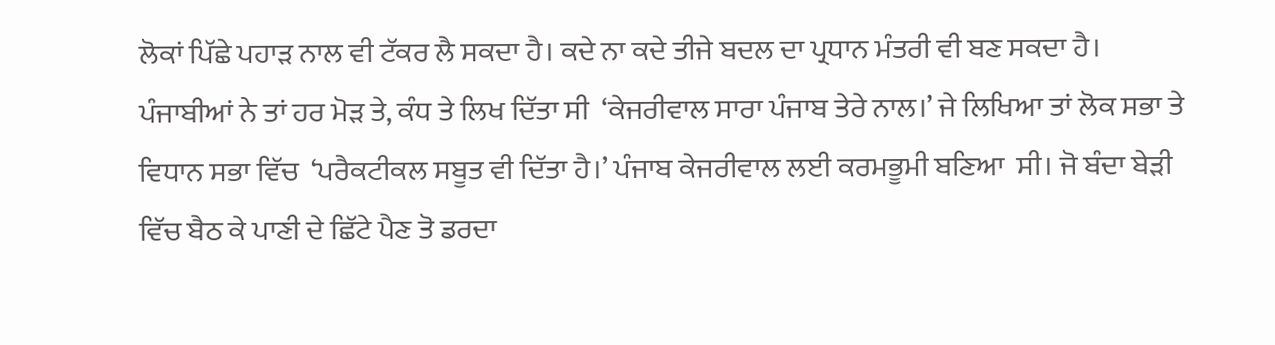ਲੋਕਾਂ ਪਿੱਛੇ ਪਹਾਡ਼ ਨਾਲ ਵੀ ਟੱਕਰ ਲੈ ਸਕਦਾ ਹੈ। ਕਦੇ ਨਾ ਕਦੇ ਤੀਜੇ ਬਦਲ ਦਾ ਪ੍ਰਧਾਨ ਮੰਤਰੀ ਵੀ ਬਣ ਸਕਦਾ ਹੈ। ਪੰਜਾਬੀਆਂ ਨੇ ਤਾਂ ਹਰ ਮੋਡ਼ ਤੇ, ਕੰਧ ਤੇ ਲਿਖ ਦਿੱਤਾ ਸੀ  ‘ਕੇਜਰੀਵਾਲ ਸਾਰਾ ਪੰਜਾਬ ਤੇਰੇ ਨਾਲ।’ ਜੇ ਲਿਖਿਆ ਤਾਂ ਲੋਕ ਸਭਾ ਤੇ ਵਿਧਾਨ ਸਭਾ ਵਿੱਚ  ‘ਪਰੈਕਟੀਕਲ ਸਬੂਤ ਵੀ ਦਿੱਤਾ ਹੈ।’ ਪੰਜਾਬ ਕੇਜਰੀਵਾਲ ਲਈ ਕਰਮਭੂਮੀ ਬਣਿਆ  ਸੀ। ਜੋ ਬੰਦਾ ਬੇਡ਼ੀ ਵਿੱਚ ਬੈਠ ਕੇ ਪਾਣੀ ਦੇ ਛਿੱਟੇ ਪੈਣ ਤੋ ਡਰਦਾ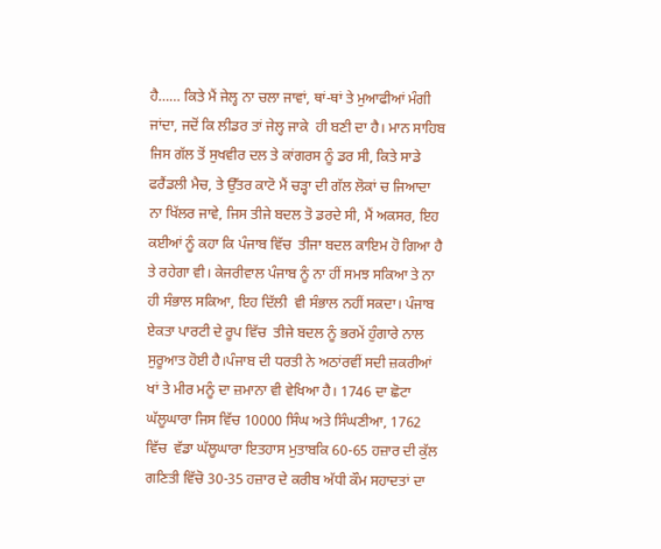ਹੈ…… ਕਿਤੇ ਮੈਂ ਜੇਲ੍ਹ ਨਾ ਚਲਾ ਜਾਵਾਂ, ਥਾਂ-ਥਾਂ ਤੇ ਮੁਆਫੀਆਂ ਮੰਗੀ ਜਾਂਦਾ, ਜਦੋਂ ਕਿ ਲੀਡਰ ਤਾਂ ਜੇਲ੍ਹ ਜਾਕੇ  ਹੀ ਬਣੀ ਦਾ ਹੈ। ਮਾਨ ਸਾਹਿਬ ਜਿਸ ਗੱਲ ਤੋਂ ਸੁਖਵੀਰ ਦਲ ਤੇ ਕਾਂਗਰਸ ਨੂੰ ਡਰ ਸੀ, ਕਿਤੇ ਸਾਡੇ ਫਰੈਂਡਲੀ ਮੈਚ, ਤੇ ਉੱਤਰ ਕਾਟੋ ਮੈਂ ਚਡ਼੍ਹਾ ਦੀ ਗੱਲ ਲੋਕਾਂ ਚ ਜਿਆਦਾ ਨਾ ਖਿੱਲਰ ਜਾਵੇ, ਜਿਸ ਤੀਜੇ ਬਦਲ ਤੋ ਡਰਦੇ ਸੀ, ਮੈਂ ਅਕਸਰ, ਇਹ ਕਈਆਂ ਨੂੰ ਕਹਾ ਕਿ ਪੰਜਾਬ ਵਿੱਚ  ਤੀਜਾ ਬਦਲ ਕਾਇਮ ਹੋ ਗਿਆ ਹੈ ਤੇ ਰਹੇਗਾ ਵੀ। ਕੇਜਰੀਵਾਲ ਪੰਜਾਬ ਨੂੰ ਨਾ ਹੀਂ ਸਮਝ ਸਕਿਆ ਤੇ ਨਾ ਹੀ ਸੰਭਾਲ ਸਕਿਆ, ਇਹ ਦਿੱਲੀ  ਵੀ ਸੰਭਾਲ ਨਹੀਂ ਸਕਦਾ। ਪੰਜਾਬ ਏਕਤਾ ਪਾਰਟੀ ਦੇ ਰੂਪ ਵਿੱਚ  ਤੀਜੇ ਬਦਲ ਨੂੰ ਭਰਮੇਂ ਹੁੰਗਾਰੇ ਨਾਲ ਸੁਰੂਆਤ ਹੋਈ ਹੈ।ਪੰਜਾਬ ਦੀ ਧਰਤੀ ਨੇ ਅਠਾਂਰਵੀਂ ਸਦੀ ਜ਼ਕਰੀਆਂ ਖਾਂ ਤੇ ਮੀਰ ਮਨੂੰ ਦਾ ਜ਼ਮਾਨਾ ਵੀ ਵੇਖਿਆ ਹੈ। 1746 ਦਾ ਛੋਟਾ ਘੱਲੂਘਾਰਾ ਜਿਸ ਵਿੱਚ 10000 ਸਿੰਘ ਅਤੇ ਸਿੰਘਣੀਆ, 1762 ਵਿੱਚ  ਵੱਡਾ ਘੱਲੂਘਾਰਾ ਇਤਹਾਸ ਮੁਤਾਬਕਿ 60-65 ਹਜ਼ਾਰ ਦੀ ਕੁੱਲ ਗਣਿਤੀ ਵਿੱਚੋ 30-35 ਹਜ਼ਾਰ ਦੇ ਕਰੀਬ ਅੱਧੀ ਕੌਮ ਸਹਾਦਤਾਂ ਦਾ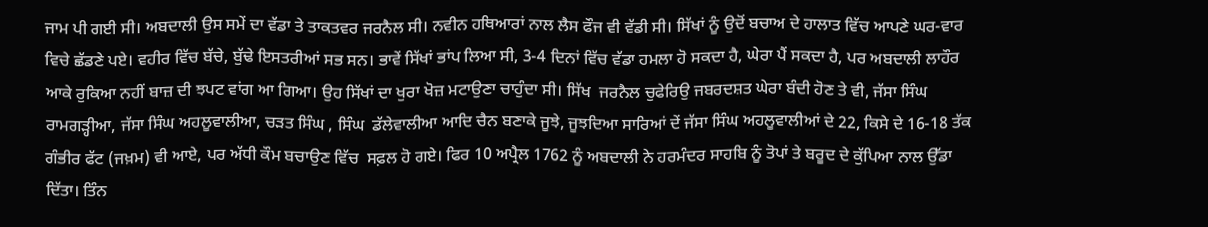ਜਾਮ ਪੀ ਗਈ ਸੀ। ਅਬਦਾਲੀ ਉਸ ਸਮੇਂ ਦਾ ਵੱਡਾ ਤੇ ਤਾਕਤਵਰ ਜਰਨੈਲ ਸੀ। ਨਵੀਨ ਹਥਿਆਰਾਂ ਨਾਲ ਲੈਸ ਫੌਜ ਵੀ ਵੱਡੀ ਸੀ। ਸਿੱਖਾਂ ਨੂੰ ਉਦੋਂ ਬਚਾਅ ਦੇ ਹਾਲਾਤ ਵਿੱਚ ਆਪਣੇ ਘਰ-ਵਾਰ ਵਿਚੇ ਛੱਡਣੇ ਪਏ। ਵਹੀਰ ਵਿੱਚ ਬੱਚੇ, ਬੁੱਢੇ ਇਸਤਰੀਆਂ ਸਭ ਸਨ। ਭਾਵੇਂ ਸਿੱਖਾਂ ਭਾਂਪ ਲਿਆ ਸੀ, 3-4 ਦਿਨਾਂ ਵਿੱਚ ਵੱਡਾ ਹਮਲਾ ਹੋ ਸਕਦਾ ਹੈ, ਘੇਰਾ ਪੈਂ ਸਕਦਾ ਹੈ, ਪਰ ਅਬਦਾਲੀ ਲਾਹੌਰ ਆਕੇ ਰੁਕਿਆ ਨਹੀਂ ਬਾਜ਼ ਦੀ ਝਪਟ ਵਾਂਗ ਆ ਗਿਆ। ਉਹ ਸਿੱਖਾਂ ਦਾ ਖੁਰਾ ਖੋਜ਼ ਮਟਾਉਣਾ ਚਾਹੁੰਦਾ ਸੀ। ਸਿੱਖ  ਜਰਨੈਲ ਚੁਫੇਰਿਉ ਜਬਰਦਸ਼ਤ ਘੇਰਾ ਬੰਦੀ ਹੋਣ ਤੇ ਵੀ, ਜੱਸਾ ਸਿੰਘ  ਰਾਮਗਡ਼੍ਹੀਆ, ਜੱਸਾ ਸਿੰਘ ਅਹਲੂਵਾਲੀਆ, ਚਡ਼ਤ ਸਿੰਘ , ਸਿੰਘ  ਡੱਲੇਵਾਲੀਆ ਆਦਿ ਚੈਨ ਬਣਾਕੇ ਜੂਝੇ, ਜੂਝਦਿਆ ਸਾਰਿਆਂ ਦੇਂ ਜੱਸਾ ਸਿੰਘ ਅਹਲੂਵਾਲੀਆਂ ਦੇ 22, ਕਿਸੇ ਦੇ 16-18 ਤੱਕ ਗੰਭੀਰ ਫੱਟ (ਜਖ਼ਮ) ਵੀ ਆਏ, ਪਰ ਅੱਧੀ ਕੌਮ ਬਚਾਉਣ ਵਿੱਚ  ਸਫ਼ਲ ਹੋ ਗਏ। ਫਿਰ 10 ਅਪ੍ਰੈਲ 1762 ਨੂੰ ਅਬਦਾਲੀ ਨੇ ਹਰਮੰਦਰ ਸਾਹਬਿ ਨੂੰ ਤੋਪਾਂ ਤੇ ਬਰੂਦ ਦੇ ਕੁੱਪਿਆ ਨਾਲ ਉੱਡਾ ਦਿੱਤਾ। ਤਿੰਨ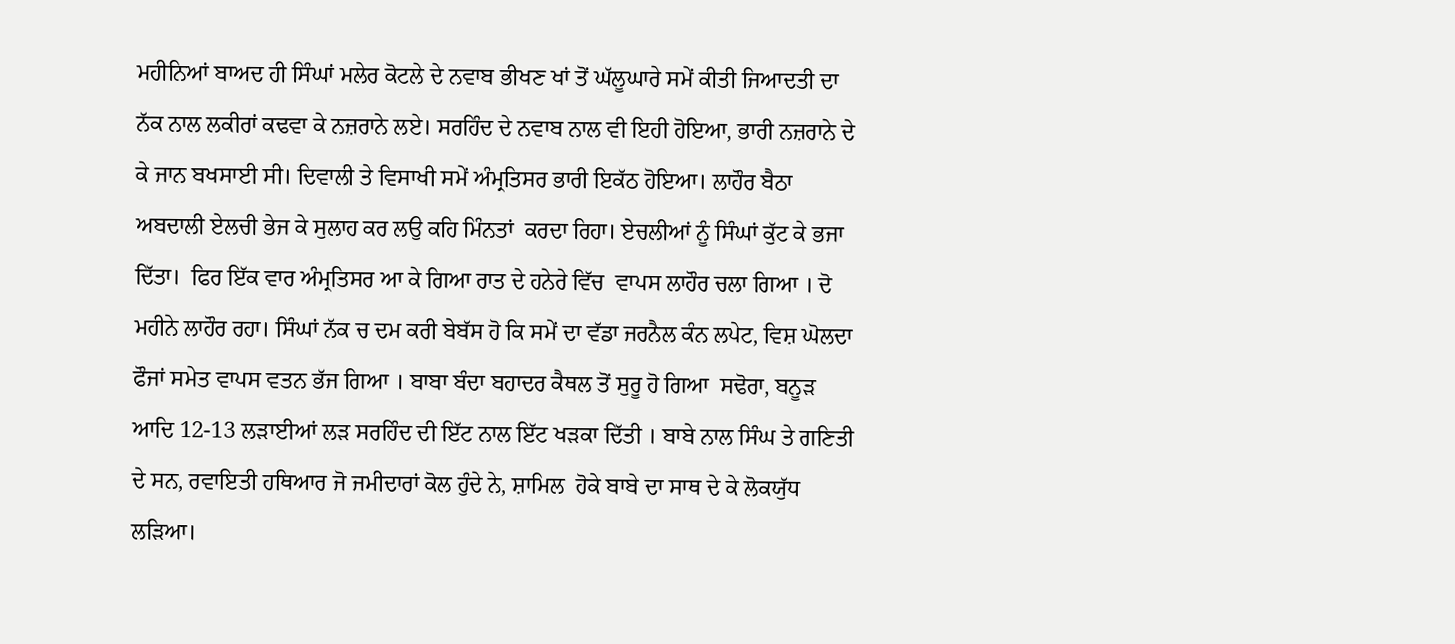ਮਹੀਨਿਆਂ ਬਾਅਦ ਹੀ ਸਿੰਘਾਂ ਮਲੇਰ ਕੋਟਲੇ ਦੇ ਨਵਾਬ ਭੀਖਣ ਖਾਂ ਤੋਂ ਘੱਲੂਘਾਰੇ ਸਮੇਂ ਕੀਤੀ ਜਿਆਦਤੀ ਦਾ ਨੱਕ ਨਾਲ ਲਕੀਰਾਂ ਕਢਵਾ ਕੇ ਨਜ਼ਰਾਨੇ ਲਏ। ਸਰਹਿੰਦ ਦੇ ਨਵਾਬ ਨਾਲ ਵੀ ਇਹੀ ਹੋਇਆ, ਭਾਰੀ ਨਜ਼ਰਾਨੇ ਦੇ ਕੇ ਜਾਨ ਬਖਸਾਈ ਸੀ। ਦਿਵਾਲੀ ਤੇ ਵਿਸਾਖੀ ਸਮੇਂ ਅੰਮ੍ਰਤਿਸਰ ਭਾਰੀ ਇਕੱਠ ਹੋਇਆ। ਲਾਹੌਰ ਬੈਠਾ ਅਬਦਾਲੀ ਏਲਚੀ ਭੇਜ ਕੇ ਸੁਲਾਹ ਕਰ ਲਉ ਕਹਿ ਮਿੰਨਤਾਂ  ਕਰਦਾ ਰਿਹਾ। ਏਚਲੀਆਂ ਨੂੰ ਸਿੰਘਾਂ ਕੁੱਟ ਕੇ ਭਜਾ ਦਿੱਤਾ।  ਫਿਰ ਇੱਕ ਵਾਰ ਅੰਮ੍ਰਤਿਸਰ ਆ ਕੇ ਗਿਆ ਰਾਤ ਦੇ ਹਨੇਰੇ ਵਿੱਚ  ਵਾਪਸ ਲਾਹੌਰ ਚਲਾ ਗਿਆ । ਦੋ ਮਹੀਨੇ ਲਾਹੌਰ ਰਹਾ। ਸਿੰਘਾਂ ਨੱਕ ਚ ਦਮ ਕਰੀ ਬੇਬੱਸ ਹੋ ਕਿ ਸਮੇਂ ਦਾ ਵੱਡਾ ਜਰਨੈਲ ਕੰਨ ਲਪੇਟ, ਵਿਸ਼ ਘੋਲਦਾ ਫੌਜਾਂ ਸਮੇਤ ਵਾਪਸ ਵਤਨ ਭੱਜ ਗਿਆ । ਬਾਬਾ ਬੰਦਾ ਬਹਾਦਰ ਕੈਥਲ ਤੋਂ ਸੁਰੂ ਹੋ ਗਿਆ  ਸਢੋਰਾ, ਬਨੂਡ਼ ਆਦਿ 12-13 ਲਡ਼ਾਈਆਂ ਲਡ਼ ਸਰਹਿੰਦ ਦੀ ਇੱਟ ਨਾਲ ਇੱਟ ਖਡ਼ਕਾ ਦਿੱਤੀ । ਬਾਬੇ ਨਾਲ ਸਿੰਘ ਤੇ ਗਣਿਤੀ ਦੇ ਸਨ, ਰਵਾਇਤੀ ਹਥਿਆਰ ਜੋ ਜਮੀਦਾਰਾਂ ਕੋਲ ਹੁੰਦੇ ਨੇ, ਸ਼ਾਮਿਲ  ਹੋਕੇ ਬਾਬੇ ਦਾ ਸਾਥ ਦੇ ਕੇ ਲੋਕਯੁੱਧ ਲਡ਼ਿਆ।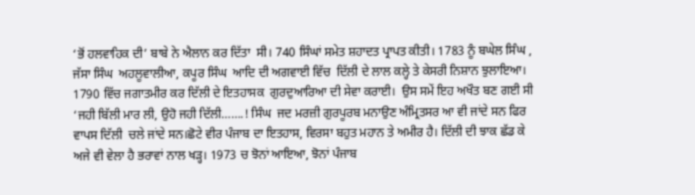‘ਭੋਂ ਹਲਵਾਹਿਕ ਦੀ’ ਬਾਬੇ ਨੇ ਐਲਾਨ ਕਰ ਦਿੱਤਾ  ਸੀ। 740 ਸਿੰਘਾਂ ਸਮੇਤ ਸ਼ਹਾਦਤ ਪ੍ਰਾਪਤ ਕੀਤੀ। 1783 ਨੂੰ ਬਘੇਲ ਸਿੰਘ , ਜੱਸਾ ਸਿੰਘ  ਅਹਲੂਵਾਲੀਆ, ਕਪੂਰ ਸਿੰਘ  ਆਦਿ ਦੀ ਅਗਵਾਈ ਵਿੱਚ  ਦਿੱਲੀ ਦੇ ਲਾਲ ਕਲ੍ਹੇ ਤੇ ਕੇਸਰੀ ਨਿਸ਼ਾਨ ਝੁਲਾਇਆ। 1790 ਵਿੱਚ ਜਗਾਤਮੀਰ ਕਰ ਦਿੱਲੀ ਦੇ ਇਤਹਾਸਕ  ਗੁਰਦੁਆਰਿਆ ਦੀ ਸੇਵਾ ਕਰਾਈ।  ਉਸ ਸਮੇਂ ਇਹ ਅਖੌਤ ਬਣ ਗਈ ਸੀ ‘ਜਹੀ ਬਿੱਲੀ ਮਾਰ ਲੀ, ਉਹੋ ਜਹੀ ਦਿੱਲੀ…….! ਸਿੰਘ  ਜਦ ਮਰਜ਼ੀ ਗੁਰਪੂਰਬ ਮਨਾਉਣ ਅੰਮ੍ਰਿਤਸਰ ਆ ਵੀ ਜਾਂਦੇ ਸਨ ਫਿਰ ਵਾਪਸ ਦਿੱਲੀ  ਚਲੇ ਜਾਂਦੇ ਸਨ।ਛੋਟੇ ਵੀਰ ਪੰਜਾਬ ਦਾ ਇਤਹਾਸ, ਵਿਰਸਾ ਬਹੁਤ ਮਹਾਨ ਤੇ ਅਮੀਰ ਹੈ। ਦਿੱਲੀ ਦੀ ਝਾਕ ਛੱਡ ਕੇ ਅਜੇ ਵੀ ਵੇਲਾ ਹੈ ਭਰਾਵਾਂ ਨਾਲ ਖਡ਼੍ਹ। 1973 ਚ ਝੋਨਾਂ ਆਇਆ, ਝੋਨਾਂ ਪੰਜਾਬ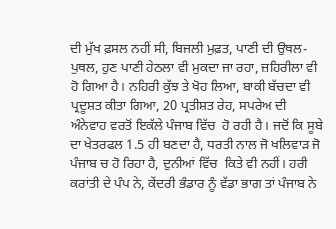ਦੀ ਮੁੱਖ ਫ਼ਸਲ ਨਹੀਂ ਸੀ, ਬਿਜਲੀ ਮੁਫ਼ਤ, ਪਾਣੀ ਦੀ ਉਥਲ-ਪੁਥਲ, ਹੁਣ ਪਾਣੀ ਹੇਠਲਾ ਵੀ ਮੁਕਦਾ ਜਾ ਰਹਾ, ਜ਼ਹਿਰੀਲਾ ਵੀ ਹੋ ਗਿਆ ਹੈ। ਨਹਿਰੀ ਕੁੱਝ ਤੇ ਖੋਹ ਲਿਆ, ਬਾਕੀ ਬੱਚਦਾ ਵੀ ਪ੍ਰਦੂਸ਼ਤ ਕੀਤਾ ਗਿਆ, 20 ਪ੍ਰਤੀਸ਼ਤ ਰੇਹ, ਸਪਰੇਅ ਦੀ ਅੰਨੇਵਾਹ ਵਰਤੋਂ ਇਕੱਲੇ ਪੰਜਾਬ ਵਿੱਚ  ਹੋ ਰਹੀ ਹੈ। ਜਦੋਂ ਕਿ ਸੂਬੇ ਦਾ ਖੇਤਰਫਲ 1.5 ਹੀ ਬਣਦਾ ਹੈ, ਧਰਤੀ ਨਾਲ ਜੋ ਖਲਿਵਾਡ਼ ਜੋ ਪੰਜਾਬ ਚ ਹੋ ਰਿਹਾ ਹੈ, ਦੁਨੀਆਂ ਵਿੱਚ  ਕਿਤੇ ਵੀ ਨਹੀਂ। ਹਰੀ ਕਰਾਂਤੀ ਦੇ ਪੰਪ ਨੇ, ਕੇਂਦਰੀ ਭੰਡਾਰ ਨੂੰ ਵੱਡਾ ਭਾਗ ਤਾਂ ਪੰਜਾਬ ਨੇ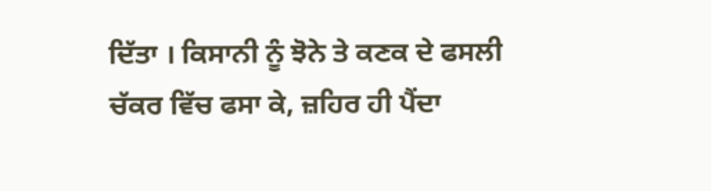ਦਿੱਤਾ । ਕਿਸਾਨੀ ਨੂੰ ਝੋਨੇ ਤੇ ਕਣਕ ਦੇ ਫਸਲੀ ਚੱਕਰ ਵਿੱਚ ਫਸਾ ਕੇ, ਜ਼ਹਿਰ ਹੀ ਪੈਂਦਾ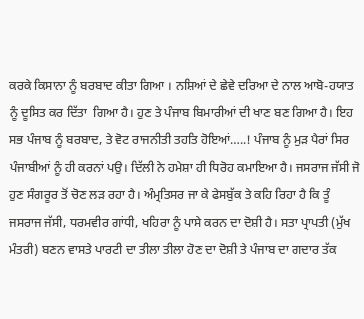ਕਰਕੇ ਕਿਸਾਨਾ ਨੂੰ ਬਰਬਾਦ ਕੀਤਾ ਗਿਆ । ਨਸ਼ਿਆਂ ਦੇ ਛੇਵੇ ਦਰਿਆ ਦੇ ਨਾਲ ਆਬੋ-ਹਯਾਤ ਨੂੰ ਦੂਸਿਤ ਕਰ ਦਿੱਤਾ  ਗਿਆ ਹੈ। ਹੁਣ ਤੇ ਪੰਜਾਬ ਬਿਮਾਰੀਆਂ ਦੀ ਖਾਣ ਬਣ ਗਿਆ ਹੈ। ਇਹ ਸਭ ਪੰਜਾਬ ਨੂੰ ਬਰਬਾਦ, ਤੇ ਵੋਟ ਰਾਜਨੀਤੀ ਤਹਤਿ ਹੋਇਆਂ…..! ਪੰਜਾਬ ਨੂੰ ਮੁਡ਼ ਪੈਰਾਂ ਸਿਰ ਪੰਜਾਬੀਆਂ ਨੂੰ ਹੀ ਕਰਨਾਂ ਪਉ। ਦਿੱਲੀ ਨੇ ਹਮੇਸ਼ਾ ਹੀ ਧਿਰੋਹ ਕਮਾਇਆ ਹੈ। ਜਸਰਾਜ ਜੱਸੀ ਜੋ ਹੁਣ ਸੰਗਰੂਰ ਤੋਂ ਚੋਣ ਲਡ਼ ਰਹਾ ਹੈ। ਅੰਮ੍ਰਤਿਸਰ ਜਾ ਕੇ ਫੇਸਬੁੱਕ ਤੇ ਕਹਿ ਰਿਹਾ ਹੈ ਕਿ ਤੂੰ ਜਸਰਾਜ ਜੱਸੀ, ਧਰਮਵੀਰ ਗਾਂਧੀ, ਖਹਿਰਾ ਨੂੰ ਪਾਸੇ ਕਰਨ ਦਾ ਦੋਸ਼ੀ ਹੈ। ਸਤਾ ਪ੍ਰਾਪਤੀ (ਮੁੱਖ ਮੰਤਰੀ) ਬਣਨ ਵਾਸਤੇ ਪਾਰਟੀ ਦਾ ਤੀਲਾ ਤੀਲਾ ਹੋਣ ਦਾ ਦੋਸ਼ੀ ਤੇ ਪੰਜਾਬ ਦਾ ਗਦਾਰ ਤੱਕ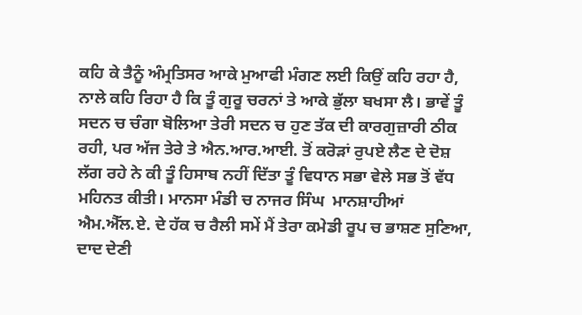ਕਹਿ ਕੇ ਤੈਨੂੰ ਅੰਮ੍ਰਤਿਸਰ ਆਕੇ ਮੁਆਫੀ ਮੰਗਣ ਲਈ ਕਿਉਂ ਕਹਿ ਰਹਾ ਹੈ, ਨਾਲੇ ਕਹਿ ਰਿਹਾ ਹੈ ਕਿ ਤੂੰ ਗੁਰੂ ਚਰਨਾਂ ਤੇ ਆਕੇ ਭੁੱਲਾ ਬਖਸਾ ਲੈ। ਭਾਵੇਂ ਤੂੰ ਸਦਨ ਚ ਚੰਗਾ ਬੋਲਿਆ ਤੇਰੀ ਸਦਨ ਚ ਹੁਣ ਤੱਕ ਦੀ ਕਾਰਗੁਜ਼ਾਰੀ ਠੀਕ ਰਹੀ, ਪਰ ਅੱਜ ਤੇਰੇ ਤੇ ਐਨ.ਆਰ.ਆਈ. ਤੋਂ ਕਰੋਡ਼ਾਂ ਰੁਪਏ ਲੈਣ ਦੇ ਦੋਸ਼ ਲੱਗ ਰਹੇ ਨੇ ਕੀ ਤੂੰ ਹਿਸਾਬ ਨਹੀਂ ਦਿੱਤਾ ਤੂੰ ਵਿਧਾਨ ਸਭਾ ਵੇਲੇ ਸਭ ਤੋਂ ਵੱਧ ਮਹਿਨਤ ਕੀਤੀ। ਮਾਨਸਾ ਮੰਡੀ ਚ ਨਾਜਰ ਸਿੰਘ  ਮਾਨਸ਼ਾਹੀਆਂ ਐਮ.ਐੱਲ.ਏ. ਦੇ ਹੱਕ ਚ ਰੈਲੀ ਸਮੇਂ ਮੈਂ ਤੇਰਾ ਕਮੇਡੀ ਰੂਪ ਚ ਭਾਸ਼ਣ ਸੁਣਿਆ, ਦਾਦ ਦੇਣੀ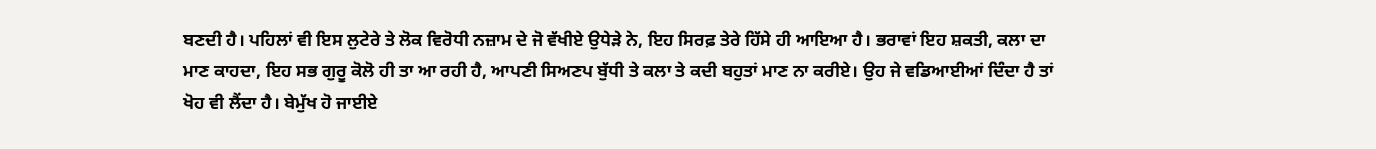ਬਣਦੀ ਹੈ। ਪਹਿਲਾਂ ਵੀ ਇਸ ਲੁਟੇਰੇ ਤੇ ਲੋਕ ਵਿਰੋਧੀ ਨਜ਼ਾਮ ਦੇ ਜੋ ਵੱਖੀਏ ਉਧੇਡ਼ੇ ਨੇ, ਇਹ ਸਿਰਫ਼ ਤੇਰੇ ਹਿੱਸੇ ਹੀ ਆਇਆ ਹੈ। ਭਰਾਵਾਂ ਇਹ ਸ਼ਕਤੀ, ਕਲਾ ਦਾ ਮਾਣ ਕਾਹਦਾ, ਇਹ ਸਭ ਗੁਰੂ ਕੋਲੋ ਹੀ ਤਾ ਆ ਰਹੀ ਹੈ, ਆਪਣੀ ਸਿਅਣਪ ਬੁੱਧੀ ਤੇ ਕਲਾ ਤੇ ਕਦੀ ਬਹੁਤਾਂ ਮਾਣ ਨਾ ਕਰੀਏ। ਉਹ ਜੇ ਵਡਿਆਈਆਂ ਦਿੰਦਾ ਹੈ ਤਾਂ ਖੋਹ ਵੀ ਲੈਂਦਾ ਹੈ। ਬੇਮੁੱਖ ਹੋ ਜਾਈਏ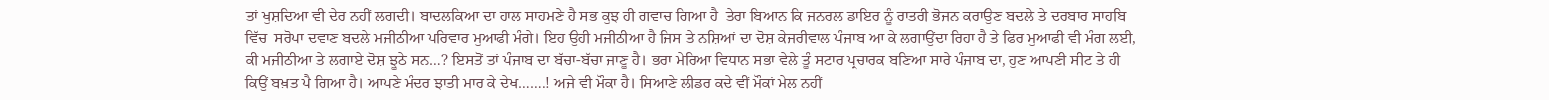ਤਾਂ ਖੁਸ਼ਦਿਆ ਵੀ ਦੇਰ ਨਹੀਂ ਲਗਦੀ। ਬਾਦਲਕਿਆ ਦਾ ਹਾਲ ਸਾਹਮਣੇ ਹੈ ਸਭ ਕੁਝ ਹੀ ਗਵਾਚ ਗਿਆ ਹੈ  ਤੇਰਾ ਬਿਆਨ ਕਿ ਜਨਰਲ ਡਾਇਰ ਨੂੰ ਰਾਤਰੀ ਭੋਜਨ ਕਰਾਉਣ ਬਦਲੇ ਤੇ ਦਰਬਾਰ ਸਾਹਬਿ ਵਿੱਚ  ਸਰੋਪਾ ਦਵਾਣ ਬਦਲੇ ਮਜੀਠੀਆ ਪਰਿਵਾਰ ਮੁਆਫੀ ਮੰਗੇ। ਇਹ ਉਹੀ ਮਜੀਠੀਆ ਹੈ ਜਿਸ ਤੇ ਨਸ਼ਿਆਂ ਦਾ ਦੋਸ਼ ਕੇਜਰੀਵਾਲ ਪੰਜਾਬ ਆ ਕੇ ਲਗਾਉਂਦਾ ਰਿਹਾ ਹੈ ਤੇ ਫਿਰ ਮੁਆਫੀ ਵੀ ਮੰਗ ਲਈ, ਕੀ ਮਜੀਠੀਆ ਤੇ ਲਗਾਏ ਦੋਸ਼ ਝੂਠੇ ਸਨ…? ਇਸਤੋਂ ਤਾਂ ਪੰਜਾਬ ਦਾ ਬੱਚਾ-ਬੱਚਾ ਜਾਣੂ ਹੈ। ਭਰਾ ਮੇਰਿਆ ਵਿਧਾਨ ਸਭਾ ਵੇਲੇ ਤੂੰ ਸਟਾਰ ਪ੍ਰਚਾਰਕ ਬਣਿਆ ਸਾਰੇ ਪੰਜਾਬ ਦਾ, ਹੁਣ ਆਪਣੀ ਸੀਟ ਤੇ ਹੀ ਕਿਉਂ ਬਖ਼ਤ ਪੈ ਗਿਆ ਹੈ। ਆਪਣੇ ਮੰਦਰ ਝਾਤੀ ਮਾਰ ਕੇ ਦੇਖ…….! ਅਜੇ ਵੀ ਮੌਕਾ ਹੈ। ਸਿਆਣੇ ਲੀਡਰ ਕਦੇ ਵੀਂ ਮੌਕਾਂ ਮੇਲ ਨਹੀਂ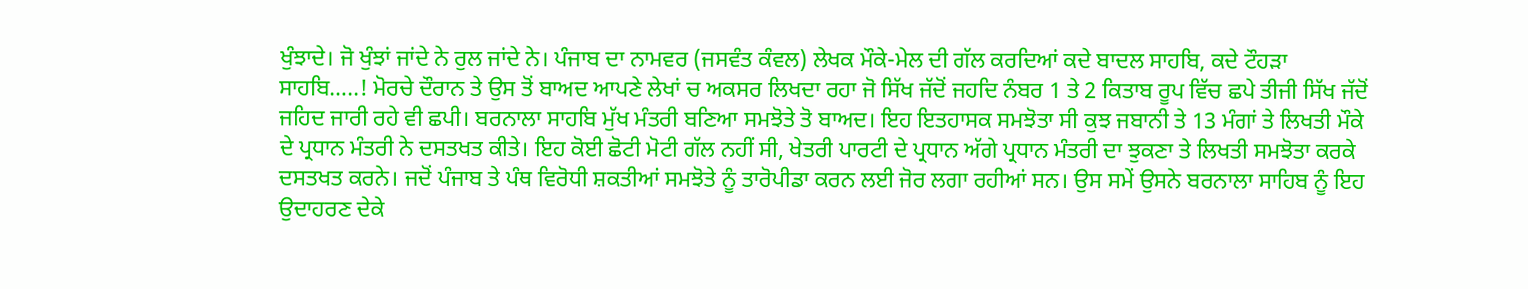ਖੁੰਝਾਦੇ। ਜੋ ਖੁੰਝਾਂ ਜਾਂਦੇ ਨੇ ਰੁਲ ਜਾਂਦੇ ਨੇ। ਪੰਜਾਬ ਦਾ ਨਾਮਵਰ (ਜਸਵੰਤ ਕੰਵਲ) ਲੇਖਕ ਮੌਕੇ-ਮੇਲ ਦੀ ਗੱਲ ਕਰਦਿਆਂ ਕਦੇ ਬਾਦਲ ਸਾਹਬਿ, ਕਦੇ ਟੌਹਡ਼ਾ ਸਾਹਬਿ…..! ਮੋਰਚੇ ਦੌਰਾਨ ਤੇ ਉਸ ਤੋਂ ਬਾਅਦ ਆਪਣੇ ਲੇਖਾਂ ਚ ਅਕਸਰ ਲਿਖਦਾ ਰਹਾ ਜੋ ਸਿੱਖ ਜੱਦੋਂ ਜਹਦਿ ਨੰਬਰ 1 ਤੇ 2 ਕਿਤਾਬ ਰੂਪ ਵਿੱਚ ਛਪੇ ਤੀਜੀ ਸਿੱਖ ਜੱਦੋਂ ਜਹਿਦ ਜਾਰੀ ਰਹੇ ਵੀ ਛਪੀ। ਬਰਨਾਲਾ ਸਾਹਬਿ ਮੁੱਖ ਮੰਤਰੀ ਬਣਿਆ ਸਮਝੋਤੇ ਤੋ ਬਾਅਦ। ਇਹ ਇਤਹਾਸਕ ਸਮਝੋਤਾ ਸੀ ਕੁਝ ਜਬਾਨੀ ਤੇ 13 ਮੰਗਾਂ ਤੇ ਲਿਖਤੀ ਮੌਕੇ ਦੇ ਪ੍ਰਧਾਨ ਮੰਤਰੀ ਨੇ ਦਸਤਖਤ ਕੀਤੇ। ਇਹ ਕੋਈ ਛੋਟੀ ਮੋਟੀ ਗੱਲ ਨਹੀਂ ਸੀ, ਖੇਤਰੀ ਪਾਰਟੀ ਦੇ ਪ੍ਰਧਾਨ ਅੱਗੇ ਪ੍ਰਧਾਨ ਮੰਤਰੀ ਦਾ ਝੁਕਣਾ ਤੇ ਲਿਖਤੀ ਸਮਝੋਤਾ ਕਰਕੇ ਦਸਤਖਤ ਕਰਨੇ। ਜਦੋਂ ਪੰਜਾਬ ਤੇ ਪੰਥ ਵਿਰੋਧੀ ਸ਼ਕਤੀਆਂ ਸਮਝੋਤੇ ਨੂੰ ਤਾਰੋਪੀਡਾ ਕਰਨ ਲਈ ਜੋਰ ਲਗਾ ਰਹੀਆਂ ਸਨ। ਉਸ ਸਮੇਂ ਉਸਨੇ ਬਰਨਾਲਾ ਸਾਹਿਬ ਨੂੰ ਇਹ ਉਦਾਹਰਣ ਦੇਕੇ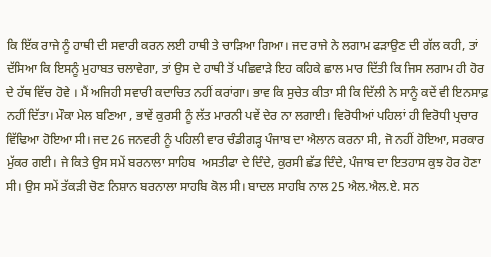ਕਿ ਇੱਕ ਰਾਜੇ ਨੂੰ ਹਾਥੀ ਦੀ ਸਵਾਰੀ ਕਰਨ ਲਈ ਹਾਥੀ ਤੇ ਚਾਡ਼ਿਆ ਗਿਆ। ਜਦ ਰਾਜੇ ਨੇ ਲਗਾਮ ਫਡ਼ਾਉਣ ਦੀ ਗੱਲ ਕਹੀ, ਤਾਂ ਦੱਸਿਆ ਕਿ ਇਸਨੂੰ ਮੁਹਾਬਤ ਚਲਾਵੇਗਾ, ਤਾਂ ਉਸ ਦੇ ਹਾਥੀ ਤੋਂ ਪਛਿਵਾਡ਼ੇ ਇਹ ਕਹਿਕੇ ਛਾਲ ਮਾਰ ਦਿੱਤੀ ਕਿ ਜਿਸ ਲਗਾਮ ਹੀ ਹੋਰ ਦੇ ਹੱਥ ਵਿੱਚ ਹੋਵੇ । ਮੈਂ ਅਜਿਹੀ ਸਵਾਰੀ ਕਦਾਚਿਤ ਨਹੀਂ ਕਰਾਂਗਾ। ਭਾਵ ਕਿ ਸੁਚੇਤ ਕੀਤਾ ਸੀ ਕਿ ਦਿੱਲੀ ਨੇ ਸਾਨੂੰ ਕਦੇਂ ਵੀ ਇਨਸਾਫ਼ ਨਹੀਂ ਦਿੱਤਾ। ਮੌਕਾ ਮੇਲ ਬਣਿਆ , ਭਾਵੇਂ ਕੁਰਸੀ ਨੂੰ ਲੱਤ ਮਾਰਨੀ ਪਵੇਂ ਦੇਰ ਨਾ ਲਗਾਈ। ਵਿਰੋਧੀਆਂ ਪਹਿਲਾਂ ਹੀ ਵਿਰੋਧੀ ਪ੍ਰਚਾਰ ਵਿੱਢਿਆ ਹੋਇਆ ਸੀ। ਜਦ 26 ਜਨਵਰੀ ਨੂੰ ਪਹਿਲੀ ਵਾਰ ਚੰਡੀਗਡ਼੍ਹ ਪੰਜਾਬ ਦਾ ਐਲਾਨ ਕਰਨਾ ਸੀ, ਜੋ ਨਹੀਂ ਹੋਇਆ, ਸਰਕਾਰ ਮੁੱਕਰ ਗਈ। ਜੇ ਕਿਤੇ ਉਸ ਸਮੇਂ ਬਰਨਾਲਾ ਸਾਹਿਬ  ਅਸਤੀਫਾ ਦੇ ਦਿੰਦੇ, ਕੁਰਸੀ ਛੱਡ ਦਿੰਦੇ, ਪੰਜਾਬ ਦਾ ਇਤਹਾਸ ਕੁਝ ਹੋਰ ਹੋਣਾ ਸੀ। ਉਸ ਸਮੇਂ ਤੱਕਡ਼ੀ ਚੋਣ ਨਿਸ਼ਾਨ ਬਰਨਾਲਾ ਸਾਹਬਿ ਕੋਲ ਸੀ। ਬਾਦਲ ਸਾਹਬਿ ਨਾਲ 25 ਐਲ.ਐਲ.ਏ. ਸਨ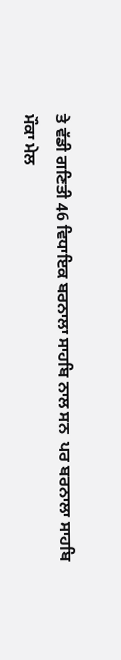ਤੇ ਵੱਡੀ ਗਣਿਤੀ 46 ਵਿਧਾਇਕ ਬਰਨਾਲਾ ਸਾਹਬਿ ਨਾਲ ਸਨ  ਪਰ ਬਰਨਾਲਾ ਸਾਹਬਿ ਮੌਕਾ ਮੇਲ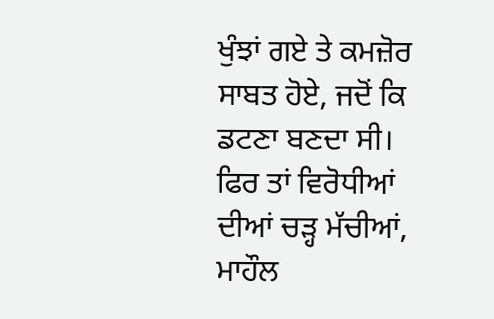ਖੁੰਝਾਂ ਗਏ ਤੇ ਕਮਜ਼ੋਰ ਸਾਬਤ ਹੋਏ, ਜਦੋਂ ਕਿ ਡਟਣਾ ਬਣਦਾ ਸੀ। ਫਿਰ ਤਾਂ ਵਿਰੋਧੀਆਂ ਦੀਆਂ ਚਡ਼੍ਹ ਮੱਚੀਆਂ, ਮਾਹੌਲ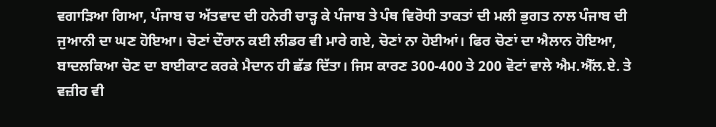ਵਗਾਡ਼ਿਆ ਗਿਆ, ਪੰਜਾਬ ਚ ਅੱਤਵਾਦ ਦੀ ਹਨੇਰੀ ਚਾੜ੍ਹ ਕੇ ਪੰਜਾਬ ਤੇ ਪੰਥ ਵਿਰੋਧੀ ਤਾਕਤਾਂ ਦੀ ਮਲੀ ਭੁਗਤ ਨਾਲ ਪੰਜਾਬ ਦੀ ਜੁਆਨੀ ਦਾ ਘਣ ਹੋਇਆ। ਚੋਣਾਂ ਦੌਰਾਨ ਕਈ ਲੀਡਰ ਵੀ ਮਾਰੇ ਗਏ, ਚੋਣਾਂ ਨਾ ਹੋਈਆਂ। ਫਿਰ ਚੋਣਾਂ ਦਾ ਐਲਾਨ ਹੋਇਆ, ਬਾਦਲਕਿਆ ਚੋਣ ਦਾ ਬਾਈਕਾਟ ਕਰਕੇ ਮੈਦਾਨ ਹੀ ਛੱਡ ਦਿੱਤਾ। ਜਿਸ ਕਾਰਣ 300-400 ਤੇ 200 ਵੋਟਾਂ ਵਾਲੇ ਐਮ.ਐੱਲ.ਏ. ਤੇ ਵਜ਼ੀਰ ਵੀ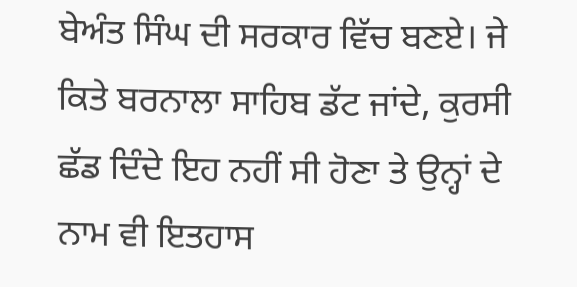ਬੇਅੰਤ ਸਿੰਘ ਦੀ ਸਰਕਾਰ ਵਿੱਚ ਬਣਏ। ਜੇ ਕਿਤੇ ਬਰਨਾਲਾ ਸਾਹਿਬ ਡੱਟ ਜਾਂਦੇ, ਕੁਰਸੀ ਛੱਡ ਦਿੰਦੇ ਇਹ ਨਹੀਂ ਸੀ ਹੋਣਾ ਤੇ ਉਨ੍ਹਾਂ ਦੇ ਨਾਮ ਵੀ ਇਤਹਾਸ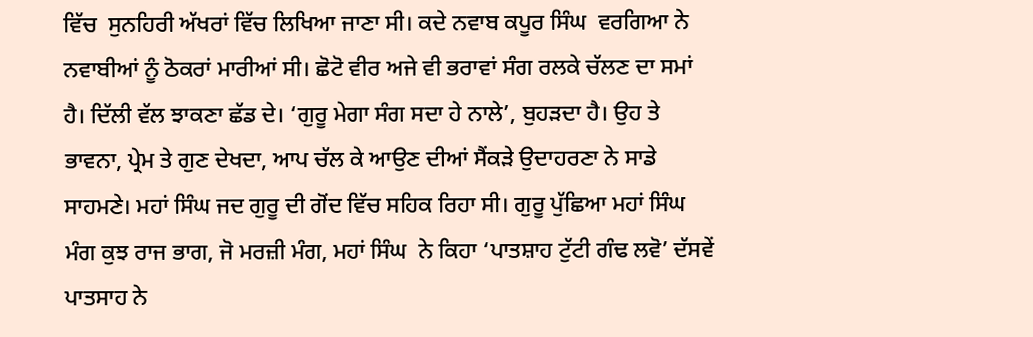ਵਿੱਚ  ਸੁਨਹਿਰੀ ਅੱਖਰਾਂ ਵਿੱਚ ਲਿਖਿਆ ਜਾਣਾ ਸੀ। ਕਦੇ ਨਵਾਬ ਕਪੂਰ ਸਿੰਘ  ਵਰਗਿਆ ਨੇ ਨਵਾਬੀਆਂ ਨੂੰ ਠੋਕਰਾਂ ਮਾਰੀਆਂ ਸੀ। ਛੋਟੋ ਵੀਰ ਅਜੇ ਵੀ ਭਰਾਵਾਂ ਸੰਗ ਰਲਕੇ ਚੱਲਣ ਦਾ ਸਮਾਂ ਹੈ। ਦਿੱਲੀ ਵੱਲ ਝਾਕਣਾ ਛੱਡ ਦੇ। ‘ਗੁਰੂ ਮੇਗਾ ਸੰਗ ਸਦਾ ਹੇ ਨਾਲੇ’, ਬੁਹਡ਼ਦਾ ਹੈ। ਉਹ ਤੇ ਭਾਵਨਾ, ਪ੍ਰੇਮ ਤੇ ਗੁਣ ਦੇਖਦਾ, ਆਪ ਚੱਲ ਕੇ ਆਉਣ ਦੀਆਂ ਸੈਂਕਡ਼ੇ ਉਦਾਹਰਣਾ ਨੇ ਸਾਡੇ ਸਾਹਮਣੇ। ਮਹਾਂ ਸਿੰਘ ਜਦ ਗੁਰੂ ਦੀ ਗੋਂਦ ਵਿੱਚ ਸਹਿਕ ਰਿਹਾ ਸੀ। ਗੁਰੂ ਪੁੱਛਿਆ ਮਹਾਂ ਸਿੰਘ  ਮੰਗ ਕੁਝ ਰਾਜ ਭਾਗ, ਜੋ ਮਰਜ਼ੀ ਮੰਗ, ਮਹਾਂ ਸਿੰਘ  ਨੇ ਕਿਹਾ ‘ਪਾਤਸ਼ਾਹ ਟੁੱਟੀ ਗੰਢ ਲਵੋ’ ਦੱਸਵੇਂ ਪਾਤਸਾਹ ਨੇ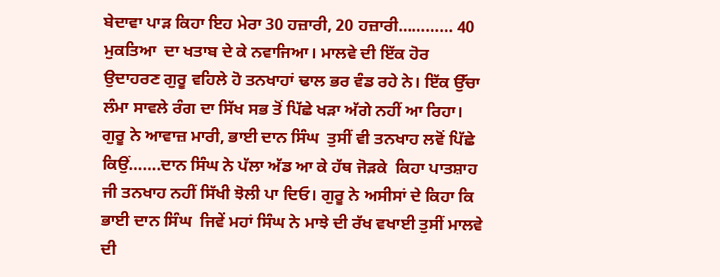ਬੇਦਾਵਾ ਪਾਡ਼ ਕਿਹਾ ਇਹ ਮੇਰਾ 30 ਹਜ਼ਾਰੀ, 20 ਹਜ਼ਾਰੀ………… 40 ਮੁਕਤਿਆ  ਦਾ ਖਤਾਬ ਦੇ ਕੇ ਨਵਾਜਿਆ। ਮਾਲਵੇ ਦੀ ਇੱਕ ਹੋਰ ਉਦਾਹਰਣ ਗੁਰੂ ਵਹਿਲੇ ਹੋ ਤਨਖਾਹਾਂ ਢਾਲ ਭਰ ਵੰਡ ਰਹੇ ਨੇ। ਇੱਕ ਉੱਚਾ ਲੰਮਾ ਸਾਵਲੇ ਰੰਗ ਦਾ ਸਿੱਖ ਸਭ ਤੋਂ ਪਿੱਛੇ ਖਡ਼ਾ ਅੱਗੇ ਨਹੀਂ ਆ ਰਿਹਾ। ਗੁਰੂ ਨੇ ਆਵਾਜ਼ ਮਾਰੀ, ਭਾਈ ਦਾਨ ਸਿੰਘ  ਤੁਸੀਂ ਵੀ ਤਨਖਾਹ ਲਵੋਂ ਪਿੱਛੇ ਕਿਉਂ…….ਦਾਨ ਸਿੰਘ ਨੇ ਪੱਲਾ ਅੱਡ ਆ ਕੇ ਹੱਥ ਜੋਡ਼ਕੇ  ਕਿਹਾ ਪਾਤਸ਼ਾਹ ਜੀ ਤਨਖਾਹ ਨਹੀਂ ਸਿੱਖੀ ਝੋਲੀ ਪਾ ਦਿਓ। ਗੁਰੂ ਨੇ ਅਸੀਸਾਂ ਦੇ ਕਿਹਾ ਕਿ ਭਾਈ ਦਾਨ ਸਿੰਘ  ਜਿਵੇਂ ਮਹਾਂ ਸਿੰਘ ਨੇ ਮਾਝੇ ਦੀ ਰੱਖ ਵਖਾਈ ਤੁਸੀਂ ਮਾਲਵੇ ਦੀ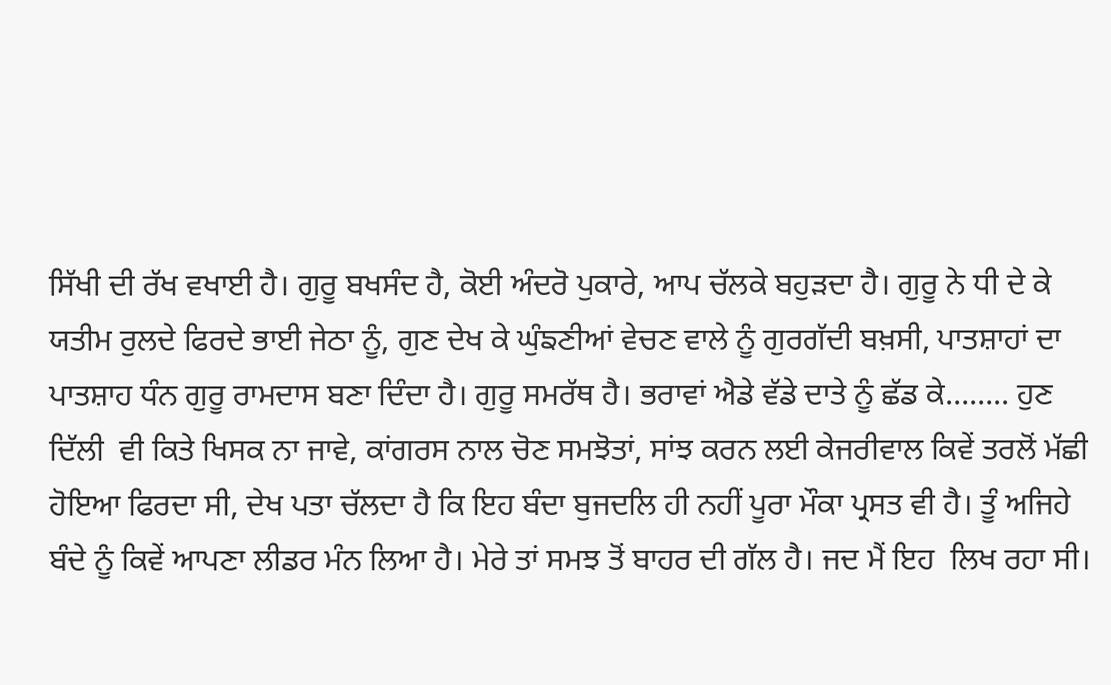ਸਿੱਖੀ ਦੀ ਰੱਖ ਵਖਾਈ ਹੈ। ਗੁਰੂ ਬਖਸੰਦ ਹੈ, ਕੋਈ ਅੰਦਰੋ ਪੁਕਾਰੇ, ਆਪ ਚੱਲਕੇ ਬਹੁਡ਼ਦਾ ਹੈ। ਗੁਰੂ ਨੇ ਧੀ ਦੇ ਕੇ ਯਤੀਮ ਰੁਲਦੇ ਫਿਰਦੇ ਭਾਈ ਜੇਠਾ ਨੂੰ, ਗੁਣ ਦੇਖ ਕੇ ਘੁੰਙਣੀਆਂ ਵੇਚਣ ਵਾਲੇ ਨੂੰ ਗੁਰਗੱਦੀ ਬਖ਼ਸੀ, ਪਾਤਸ਼ਾਹਾਂ ਦਾ ਪਾਤਸ਼ਾਹ ਧੰਨ ਗੁਰੂ ਰਾਮਦਾਸ ਬਣਾ ਦਿੰਦਾ ਹੈ। ਗੁਰੂ ਸਮਰੱਥ ਹੈ। ਭਰਾਵਾਂ ਐਡੇ ਵੱਡੇ ਦਾਤੇ ਨੂੰ ਛੱਡ ਕੇ…….. ਹੁਣ ਦਿੱਲੀ  ਵੀ ਕਿਤੇ ਖਿਸਕ ਨਾ ਜਾਵੇ, ਕਾਂਗਰਸ ਨਾਲ ਚੋਣ ਸਮਝੋਤਾਂ, ਸਾਂਝ ਕਰਨ ਲਈ ਕੇਜਰੀਵਾਲ ਕਿਵੇਂ ਤਰਲੋਂ ਮੱਛੀ ਹੋਇਆ ਫਿਰਦਾ ਸੀ, ਦੇਖ ਪਤਾ ਚੱਲਦਾ ਹੈ ਕਿ ਇਹ ਬੰਦਾ ਬੁਜਦਲਿ ਹੀ ਨਹੀਂ ਪੂਰਾ ਮੌਕਾ ਪ੍ਰਸਤ ਵੀ ਹੈ। ਤੂੰ ਅਜਿਹੇ ਬੰਦੇ ਨੂੰ ਕਿਵੇਂ ਆਪਣਾ ਲੀਡਰ ਮੰਨ ਲਿਆ ਹੈ। ਮੇਰੇ ਤਾਂ ਸਮਝ ਤੋਂ ਬਾਹਰ ਦੀ ਗੱਲ ਹੈ। ਜਦ ਮੈਂ ਇਹ  ਲਿਖ ਰਹਾ ਸੀ।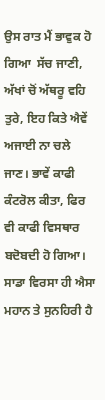ਉਸ ਰਾਤ ਮੈਂ ਭਾਵੁਕ ਹੋ ਗਿਆ  ਸੱਚ ਜਾਣੀ, ਅੱਖਾਂ ਚੋਂ ਅੱਥਰੂ ਵਹਿ ਤੁਰੇ, ਇਹ ਕਿਤੇ ਐਵੇਂ ਅਜਾਈ ਨਾ ਚਲੇ ਜਾਣ। ਭਾਵੇਂ ਕਾਫੀ ਕੰਟਰੋਲ ਕੀਤਾ, ਫਿਰ ਵੀ ਕਾਫੀ ਵਿਸਥਾਰ ਬਦੋਬਦੀ ਹੋ ਗਿਆ। ਸਾਡਾ ਵਿਰਸਾ ਹੀ ਐਸਾ ਮਹਾਨ ਤੇ ਸੁਨਹਿਰੀ ਹੈ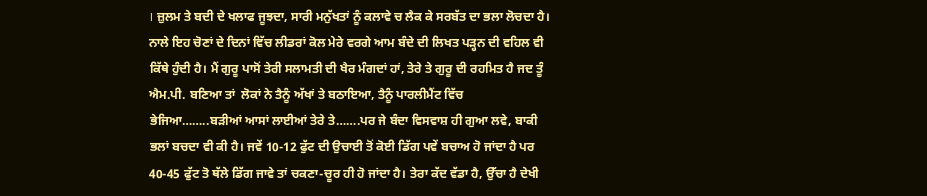। ਜ਼ੁਲਮ ਤੇ ਬਦੀ ਦੇ ਖਲਾਫ ਜੂਝਦਾ, ਸਾਰੀ ਮਨੁੱਖਤਾਂ ਨੂੰ ਕਲਾਵੇ ਚ ਲੈਕ ਕੇ ਸਰਬੱਤ ਦਾ ਭਲਾ ਲੋਚਦਾ ਹੈ। ਨਾਲੇ ਇਹ ਚੋਣਾਂ ਦੇ ਦਿਨਾਂ ਵਿੱਚ ਲੀਡਰਾਂ ਕੋਲ ਮੇਰੇ ਵਰਗੇ ਆਮ ਬੰਦੇ ਦੀ ਲਿਖਤ ਪਡ਼੍ਹਨ ਦੀ ਵਹਿਲ ਵੀ ਕਿੱਥੇ ਹੁੰਦੀ ਹੈ। ਮੈਂ ਗੁਰੂ ਪਾਸੋਂ ਤੇਰੀ ਸਲਾਮਤੀ ਦੀ ਖੈਰ ਮੰਗਦਾਂ ਹਾਂ, ਤੇਰੇ ਤੇ ਗੁਰੂ ਦੀ ਰਹਮਿਤ ਹੈ ਜਦ ਤੂੰ ਐਮ.ਪੀ. ਬਣਿਆ ਤਾਂ  ਲੋਕਾਂ ਨੇ ਤੈਨੂੰ ਅੱਖਾਂ ਤੇ ਬਠਾਇਆ, ਤੈਨੂੰ ਪਾਰਲੀਮੈਂਟ ਵਿੱਚ  ਭੇਜਿਆ……..ਬਡ਼ੀਆਂ ਆਸਾਂ ਲਾਈਆਂ ਤੇਰੇ ਤੇ…….ਪਰ ਜੇ ਬੰਦਾ ਵਿਸਵਾਸ਼ ਹੀ ਗੁਆ ਲਵੇ, ਬਾਕੀ ਭਲਾਂ ਬਚਦਾ ਵੀ ਕੀ ਹੈ। ਜਵੇਂ 10-12 ਫੁੱਟ ਦੀ ਉਚਾਈ ਤੋਂ ਕੋਈ ਡਿੱਗ ਪਵੇਂ ਬਚਾਅ ਹੋ ਜਾਂਦਾ ਹੈ ਪਰ 40-45 ਫੁੱਟ ਤੋ ਥੱਲੇ ਡਿੱਗ ਜਾਵੇ ਤਾਂ ਚਕਣਾ-ਚੂਰ ਹੀ ਹੋ ਜਾਂਦਾ ਹੈ। ਤੇਰਾ ਕੱਦ ਵੱਡਾ ਹੈ, ਉੱਚਾ ਹੈ ਦੇਖੀ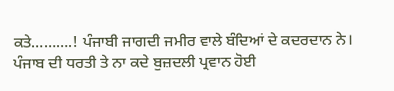ਕਤੇ……….! ਪੰਜਾਬੀ ਜਾਗਦੀ ਜਮੀਰ ਵਾਲੇ ਬੰਦਿਆਂ ਦੇ ਕਦਰਦਾਨ ਨੇ। ਪੰਜਾਬ ਦੀ ਧਰਤੀ ਤੇ ਨਾ ਕਦੇ ਬੁਜ਼ਦਲੀ ਪ੍ਰਵਾਨ ਹੋਈ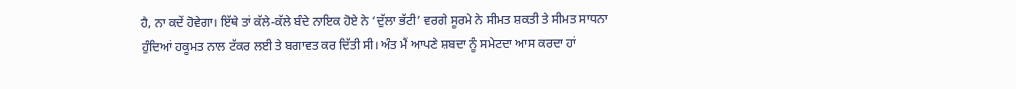ਹੈ, ਨਾ ਕਦੇਂ ਹੋਵੇਗਾ। ਇੱਥੇ ਤਾਂ ਕੱਲੇ-ਕੱਲੇ ਬੰਦੇ ਨਾਇਕ ਹੋਏ ਨੇ ‘ਦੁੱਲਾ ਭੱਟੀ’ ਵਰਗੇ ਸੂਰਮੇ ਨੇ ਸੀਮਤ ਸ਼ਕਤੀ ਤੇ ਸੀਮਤ ਸਾਧਨਾ ਹੁੰਦਿਆਂ ਹਕੂਮਤ ਨਾਲ ਟੱਕਰ ਲਈ ਤੇ ਬਗਾਵਤ ਕਰ ਦਿੱਤੀ ਸੀ। ਅੰਤ ਮੈਂ ਆਪਣੇ ਸ਼ਬਦਾ ਨੂੰ ਸਮੇਟਦਾ ਆਸ ਕਰਦਾ ਹਾਂ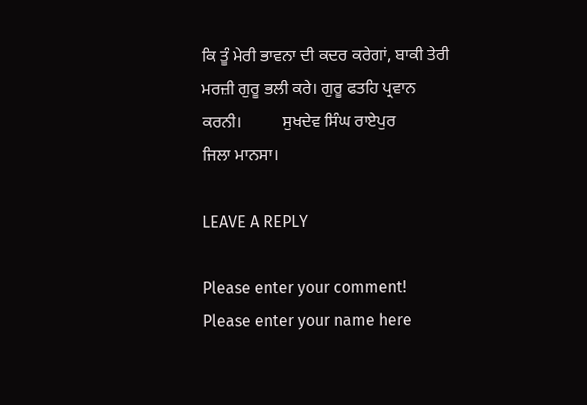ਕਿ ਤੂੰ ਮੇਰੀ ਭਾਵਨਾ ਦੀ ਕਦਰ ਕਰੇਗਾਂ, ਬਾਕੀ ਤੇਰੀ ਮਰਜ਼ੀ ਗੁਰੂ ਭਲੀ ਕਰੇ। ਗੁਰੂ ਫਤਹਿ ਪ੍ਰਵਾਨ ਕਰਨੀ।          ਸੁਖਦੇਵ ਸਿੰਘ ਰਾਏਪੁਰ           ਜਿਲਾ ਮਾਨਸਾ।

LEAVE A REPLY

Please enter your comment!
Please enter your name here